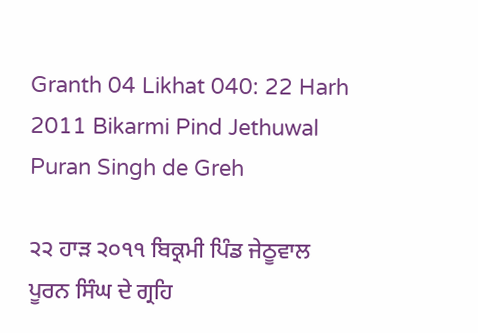Granth 04 Likhat 040: 22 Harh 2011 Bikarmi Pind Jethuwal Puran Singh de Greh

੨੨ ਹਾੜ ੨੦੧੧ ਬਿਕ੍ਰਮੀ ਪਿੰਡ ਜੇਠੂਵਾਲ ਪੂਰਨ ਸਿੰਘ ਦੇ ਗ੍ਰਹਿ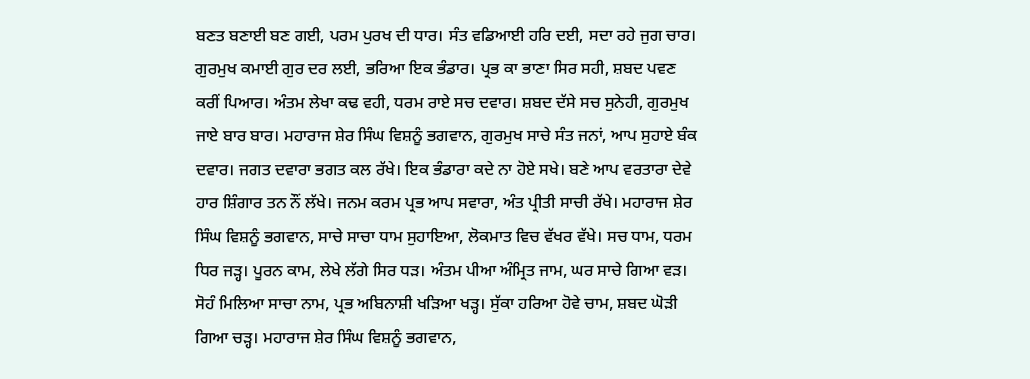ਬਣਤ ਬਣਾਈ ਬਣ ਗਈ, ਪਰਮ ਪੁਰਖ ਦੀ ਧਾਰ। ਸੰਤ ਵਡਿਆਈ ਹਰਿ ਦਈ, ਸਦਾ ਰਹੇ ਜੁਗ ਚਾਰ। ਗੁਰਮੁਖ ਕਮਾਈ ਗੁਰ ਦਰ ਲਈ, ਭਰਿਆ ਇਕ ਭੰਡਾਰ। ਪ੍ਰਭ ਕਾ ਭਾਣਾ ਸਿਰ ਸਹੀ, ਸ਼ਬਦ ਪਵਣ ਕਰੀਂ ਪਿਆਰ। ਅੰਤਮ ਲੇਖਾ ਕਢ ਵਹੀ, ਧਰਮ ਰਾਏ ਸਚ ਦਵਾਰ। ਸ਼ਬਦ ਦੱਸੇ ਸਚ ਸੁਨੇਹੀ, ਗੁਰਮੁਖ ਜਾਏ ਬਾਰ ਬਾਰ। ਮਹਾਰਾਜ ਸ਼ੇਰ ਸਿੰਘ ਵਿਸ਼ਨੂੰ ਭਗਵਾਨ, ਗੁਰਮੁਖ ਸਾਚੇ ਸੰਤ ਜਨਾਂ, ਆਪ ਸੁਹਾਏ ਬੰਕ ਦਵਾਰ। ਜਗਤ ਦਵਾਰਾ ਭਗਤ ਕਲ ਰੱਖੇ। ਇਕ ਭੰਡਾਰਾ ਕਦੇ ਨਾ ਹੋਏ ਸਖੇ। ਬਣੇ ਆਪ ਵਰਤਾਰਾ ਦੇਵੇ ਹਾਰ ਸ਼ਿੰਗਾਰ ਤਨ ਨੌਂ ਲੱਖੇ। ਜਨਮ ਕਰਮ ਪ੍ਰਭ ਆਪ ਸਵਾਰਾ, ਅੰਤ ਪ੍ਰੀਤੀ ਸਾਚੀ ਰੱਖੇ। ਮਹਾਰਾਜ ਸ਼ੇਰ ਸਿੰਘ ਵਿਸ਼ਨੂੰ ਭਗਵਾਨ, ਸਾਚੇ ਸਾਚਾ ਧਾਮ ਸੁਹਾਇਆ, ਲੋਕਮਾਤ ਵਿਚ ਵੱਖਰ ਵੱਖੇ। ਸਚ ਧਾਮ, ਧਰਮ ਧਿਰ ਜੜ੍ਹ। ਪੂਰਨ ਕਾਮ, ਲੇਖੇ ਲੱਗੇ ਸਿਰ ਧੜ। ਅੰਤਮ ਪੀਆ ਅੰਮ੍ਰਿਤ ਜਾਮ, ਘਰ ਸਾਚੇ ਗਿਆ ਵੜ। ਸੋਹੰ ਮਿਲਿਆ ਸਾਚਾ ਨਾਮ, ਪ੍ਰਭ ਅਬਿਨਾਸ਼ੀ ਖੜਿਆ ਖੜ੍ਹ। ਸੁੱਕਾ ਹਰਿਆ ਹੋਵੇ ਚਾਮ, ਸ਼ਬਦ ਘੋੜੀ ਗਿਆ ਚੜ੍ਹ। ਮਹਾਰਾਜ ਸ਼ੇਰ ਸਿੰਘ ਵਿਸ਼ਨੂੰ ਭਗਵਾਨ,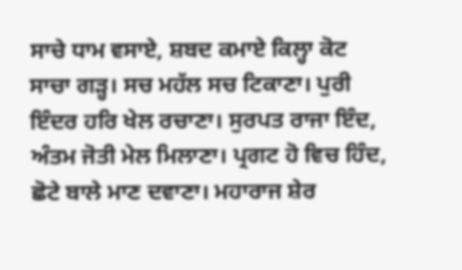ਸਾਚੇ ਧਾਮ ਵਸਾਏ, ਸ਼ਬਦ ਕਮਾਏ ਕਿਲ੍ਹਾ ਕੋਟ ਸਾਚਾ ਗੜ੍ਹ। ਸਚ ਮਹੱਲ ਸਚ ਟਿਕਾਣਾ। ਪੁਰੀ ਇੰਦਰ ਹਰਿ ਖੇਲ ਰਚਾਣਾ। ਸੁਰਪਤ ਰਾਜਾ ਇੰਦ, ਅੰਤਮ ਜੋਤੀ ਮੇਲ ਮਿਲਾਣਾ। ਪ੍ਰਗਟ ਹੋ ਵਿਚ ਹਿੰਦ, ਛੋਟੇ ਬਾਲੇ ਮਾਣ ਦਵਾਣਾ। ਮਹਾਰਾਜ ਸ਼ੇਰ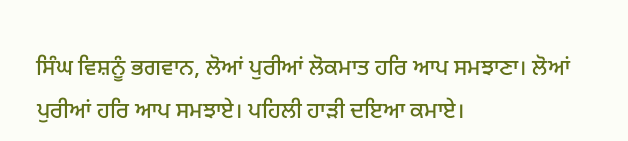ਸਿੰਘ ਵਿਸ਼ਨੂੰ ਭਗਵਾਨ, ਲੋਆਂ ਪੁਰੀਆਂ ਲੋਕਮਾਤ ਹਰਿ ਆਪ ਸਮਝਾਣਾ। ਲੋਆਂ ਪੁਰੀਆਂ ਹਰਿ ਆਪ ਸਮਝਾਏ। ਪਹਿਲੀ ਹਾੜੀ ਦਇਆ ਕਮਾਏ।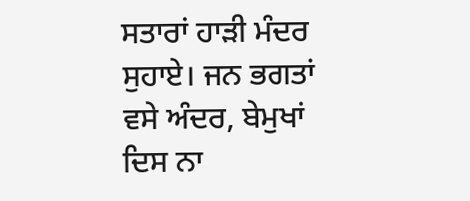ਸਤਾਰਾਂ ਹਾੜੀ ਮੰਦਰ ਸੁਹਾਏ। ਜਨ ਭਗਤਾਂ ਵਸੇ ਅੰਦਰ, ਬੇਮੁਖਾਂ ਦਿਸ ਨਾ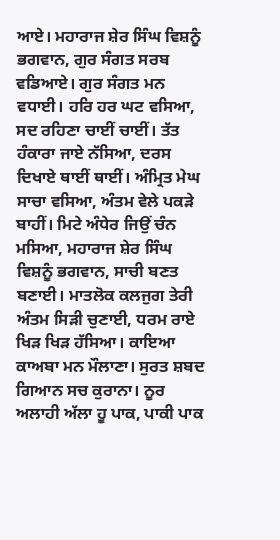ਆਏ। ਮਹਾਰਾਜ ਸ਼ੇਰ ਸਿੰਘ ਵਿਸ਼ਨੂੰ ਭਗਵਾਨ, ਗੁਰ ਸੰਗਤ ਸਰਬ ਵਡਿਆਏ। ਗੁਰ ਸੰਗਤ ਮਨ ਵਧਾਈ। ਹਰਿ ਹਰ ਘਟ ਵਸਿਆ, ਸਦ ਰਹਿਣਾ ਚਾਈਂ ਚਾਈਂ। ਤੱਤ ਹੰਕਾਰਾ ਜਾਏ ਨੱਸਿਆ, ਦਰਸ ਦਿਖਾਏ ਥਾਈਂ ਥਾਈਂ। ਅੰਮ੍ਰਿਤ ਮੇਘ ਸਾਚਾ ਵਸਿਆ, ਅੰਤਮ ਵੇਲੇ ਪਕੜੇ ਬਾਹੀਂ। ਮਿਟੇ ਅੰਧੇਰ ਜਿਉਂ ਚੰਨ ਮਸਿਆ, ਮਹਾਰਾਜ ਸ਼ੇਰ ਸਿੰਘ ਵਿਸ਼ਨੂੰ ਭਗਵਾਨ, ਸਾਚੀ ਬਣਤ ਬਣਾਈ। ਮਾਤਲੋਕ ਕਲਜੁਗ ਤੇਰੀ ਅੰਤਮ ਸਿੜੀ ਚੁਣਾਈ, ਧਰਮ ਰਾਏ ਖਿੜ ਖਿੜ ਹੱਸਿਆ। ਕਾਇਆ ਕਾਅਬਾ ਮਨ ਮੌਲਾਣਾ। ਸੁਰਤ ਸ਼ਬਦ ਗਿਆਨ ਸਚ ਕੁਰਾਨਾ। ਨੂਰ ਅਲਾਹੀ ਅੱਲਾ ਹੂ ਪਾਕ, ਪਾਕੀ ਪਾਕ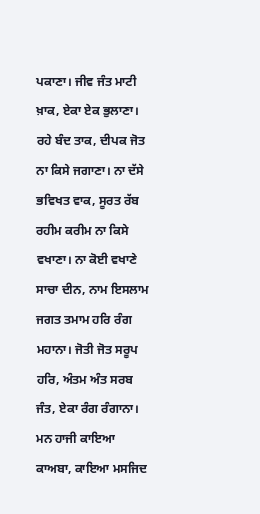ਪਕਾਣਾ। ਜੀਵ ਜੰਤ ਮਾਟੀ ਖ਼ਾਕ, ਏਕਾ ਏਕ ਭੁਲਾਣਾ। ਰਹੇ ਬੰਦ ਤਾਕ, ਦੀਪਕ ਜੋਤ ਨਾ ਕਿਸੇ ਜਗਾਣਾ। ਨਾ ਦੱਸੇ ਭਵਿਖਤ ਵਾਕ, ਸੂਰਤ ਰੱਬ ਰਹੀਮ ਕਰੀਮ ਨਾ ਕਿਸੇ ਵਖਾਣਾ। ਨਾ ਕੋਈ ਵਖਾਣੇ ਸਾਚਾ ਦੀਨ, ਨਾਮ ਇਸਲਾਮ ਜਗਤ ਤਮਾਮ ਹਰਿ ਰੰਗ ਮਹਾਨਾ। ਜੋਤੀ ਜੋਤ ਸਰੂਪ ਹਰਿ, ਅੰਤਮ ਅੰਤ ਸਰਬ ਜੰਤ, ਏਕਾ ਰੰਗ ਰੰਗਾਨਾ। ਮਨ ਹਾਜੀ ਕਾਇਆ ਕਾਅਬਾ, ਕਾਇਆ ਮਸਜਿਦ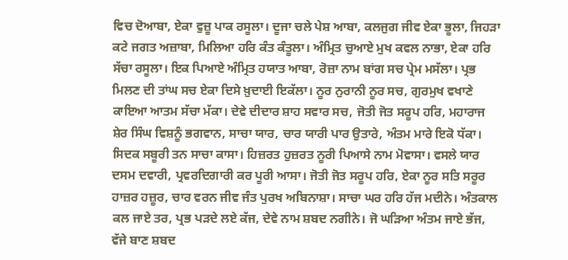ਵਿਚ ਦੋਆਬਾ, ਏਕਾ ਵੁਜ਼ੂ ਪਾਕ ਰਸੂਲਾ। ਦੂਜਾ ਚਲੇ ਪੇਸ਼ ਆਬਾ, ਕਲਜੁਗ ਜੀਵ ਏਕਾ ਭੂਲਾ, ਜਿਹੜਾ ਕਟੇ ਜਗਤ ਅਜ਼ਾਬਾ, ਮਿਲਿਆ ਹਰਿ ਕੰਤ ਕੰਤੂਲਾ। ਅੰਮ੍ਰਿਤ ਚੁਆਏ ਮੁਖ ਕਵਲ ਨਾਭਾ, ਏਕਾ ਹਰਿ ਸੱਚਾ ਰਸੂਲਾ। ਇਕ ਪਿਆਏ ਅੰਮ੍ਰਿਤ ਹਯਾਤ ਆਬਾ, ਰੋਜ਼ਾ ਨਾਮ ਬਾਂਗ ਸਚ ਪ੍ਰੇਮ ਮਸੱਲਾ। ਪ੍ਰਭ ਮਿਲਣ ਦੀ ਤਾਂਘ ਸਚ ਏਕਾ ਦਿਸੇ ਖ਼ੁਦਾਈ ਇਕੱਲਾ। ਨੂਰ ਨੁਰਾਨੀ ਨੂਰ ਸਚ, ਗੁਰਮੁਖ ਵਖਾਣੇ ਕਾਇਆ ਆਤਮ ਸੱਚਾ ਮੱਕਾ। ਦੇਵੇ ਦੀਦਾਰ ਸ਼ਾਹ ਸਵਾਰ ਸਚ, ਜੋਤੀ ਜੋਤ ਸਰੂਪ ਹਰਿ, ਮਹਾਰਾਜ ਸ਼ੇਰ ਸਿੰਘ ਵਿਸ਼ਨੂੰ ਭਗਵਾਨ, ਸਾਚਾ ਯਾਰ, ਚਾਰ ਯਾਰੀ ਪਾਰ ਉਤਾਰੇ, ਅੰਤਮ ਮਾਰੇ ਇਕੋ ਧੱਕਾ। ਸਿਦਕ ਸਬੂਰੀ ਤਨ ਸਾਚਾ ਕਾਸਾ। ਹਿਜ਼ਰਤ ਹੁਜ਼ਰਤ ਨੂਰੀ ਪਿਆਸੇ ਨਾਮ ਮੋਵਾਸਾ। ਵਸਲੇ ਯਾਰ ਦਸਮ ਦਵਾਰੀ, ਪ੍ਰਵਰਦਿਗਾਰੀ ਕਰ ਪੂਰੀ ਆਸਾ। ਜੋਤੀ ਜੋਤ ਸਰੂਪ ਹਰਿ, ਏਕਾ ਨੂਰ ਸਤਿ ਸਰੂਰ ਹਾਜ਼ਰ ਹਜ਼ੂਰ, ਚਾਰ ਵਰਨ ਜੀਵ ਜੰਤ ਪੁਰਖ ਅਬਿਨਾਸ਼ਾ। ਸਾਚਾ ਘਰ ਹਰਿ ਹੱਜ ਮਦੀਨੇ। ਅੰਤਕਾਲ ਕਲ ਜਾਏ ਤਰ, ਪ੍ਰਭ ਪੜਦੇ ਲਏ ਕੱਜ, ਦੇਵੇ ਨਾਮ ਸ਼ਬਦ ਨਗੀਨੇ। ਜੋ ਘੜਿਆ ਅੰਤਮ ਜਾਏ ਭੱਜ, ਵੱਜੇ ਬਾਣ ਸ਼ਬਦ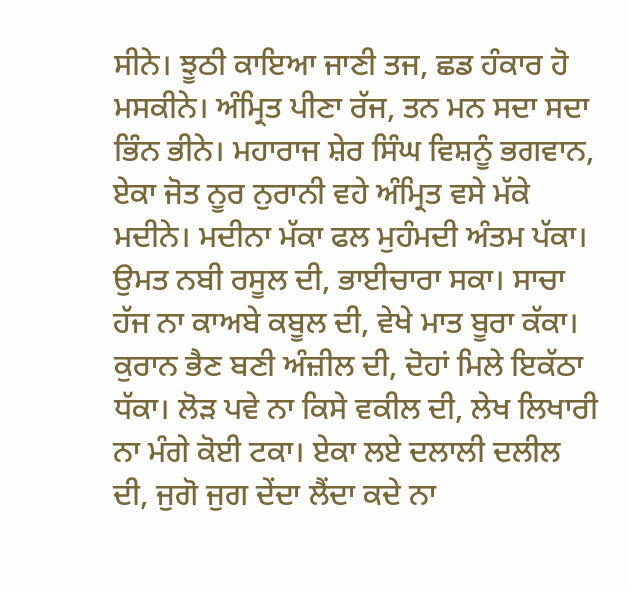ਸੀਨੇ। ਝੂਠੀ ਕਾਇਆ ਜਾਣੀ ਤਜ, ਛਡ ਹੰਕਾਰ ਹੋ ਮਸਕੀਨੇ। ਅੰਮ੍ਰਿਤ ਪੀਣਾ ਰੱਜ, ਤਨ ਮਨ ਸਦਾ ਸਦਾ ਭਿੰਨ ਭੀਨੇ। ਮਹਾਰਾਜ ਸ਼ੇਰ ਸਿੰਘ ਵਿਸ਼ਨੂੰ ਭਗਵਾਨ, ਏਕਾ ਜੋਤ ਨੂਰ ਨੁਰਾਨੀ ਵਹੇ ਅੰਮ੍ਰਿਤ ਵਸੇ ਮੱਕੇ ਮਦੀਨੇ। ਮਦੀਨਾ ਮੱਕਾ ਫਲ ਮੁਹੰਮਦੀ ਅੰਤਮ ਪੱਕਾ। ਉਮਤ ਨਬੀ ਰਸੂਲ ਦੀ, ਭਾਈਚਾਰਾ ਸਕਾ। ਸਾਚਾ ਹੱਜ ਨਾ ਕਾਅਬੇ ਕਬੂਲ ਦੀ, ਵੇਖੇ ਮਾਤ ਬੂਰਾ ਕੱਕਾ। ਕੁਰਾਨ ਭੈਣ ਬਣੀ ਅੰਜ਼ੀਲ ਦੀ, ਦੋਹਾਂ ਮਿਲੇ ਇਕੱਠਾ ਧੱਕਾ। ਲੋੜ ਪਵੇ ਨਾ ਕਿਸੇ ਵਕੀਲ ਦੀ, ਲੇਖ ਲਿਖਾਰੀ ਨਾ ਮੰਗੇ ਕੋਈ ਟਕਾ। ਏਕਾ ਲਏ ਦਲਾਲੀ ਦਲੀਲ ਦੀ, ਜੁਗੋ ਜੁਗ ਦੇਂਦਾ ਲੈਂਦਾ ਕਦੇ ਨਾ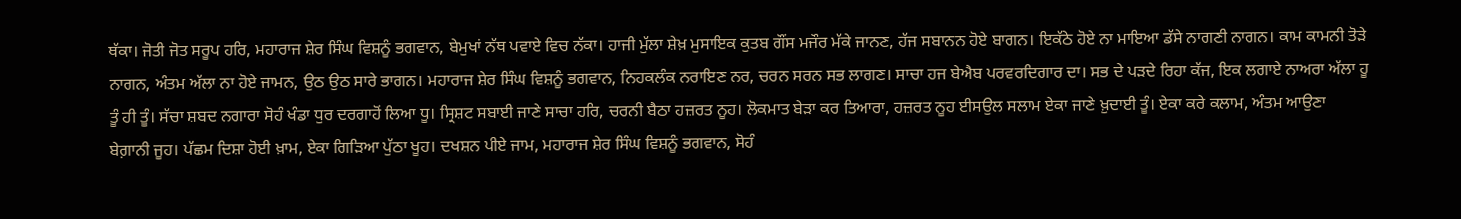ਥੱਕਾ। ਜੋਤੀ ਜੋਤ ਸਰੂਪ ਹਰਿ, ਮਹਾਰਾਜ ਸ਼ੇਰ ਸਿੰਘ ਵਿਸ਼ਨੂੰ ਭਗਵਾਨ, ਬੇਮੁਖਾਂ ਨੱਥ ਪਵਾਏ ਵਿਚ ਨੱਕਾ। ਹਾਜੀ ਮੁੱਲਾ ਸ਼ੇਖ਼ ਮੁਸਾਇਕ ਕੁਤਬ ਗੌਂਸ ਮਜੌਰ ਮੱਕੇ ਜਾਨਣ, ਹੱਜ ਸਬਾਨਨ ਹੋਏ ਬਾਗਨ। ਇਕੱਠੇ ਹੋਏ ਨਾ ਮਾਇਆ ਡੱਸੇ ਨਾਗਣੀ ਨਾਗਨ। ਕਾਮ ਕਾਮਨੀ ਤੋੜੇ ਨਾਗਨ, ਅੰਤਮ ਅੱਲਾ ਨਾ ਹੋਏ ਜਾਮਨ, ਉਠ ਉਠ ਸਾਰੇ ਭਾਗਨ। ਮਹਾਰਾਜ ਸ਼ੇਰ ਸਿੰਘ ਵਿਸ਼ਨੂੰ ਭਗਵਾਨ, ਨਿਹਕਲੰਕ ਨਰਾਇਣ ਨਰ, ਚਰਨ ਸਰਨ ਸਭ ਲਾਗਣ। ਸਾਚਾ ਹਜ ਬੇਐਬ ਪਰਵਰਦਿਗਾਰ ਦਾ। ਸਭ ਦੇ ਪੜਦੇ ਰਿਹਾ ਕੱਜ, ਇਕ ਲਗਾਏ ਨਾਅਰਾ ਅੱਲਾ ਹੂ ਤੂੰ ਹੀ ਤੂੰ। ਸੱਚਾ ਸ਼ਬਦ ਨਗਾਰਾ ਸੋਹੰ ਖੰਡਾ ਧੁਰ ਦਰਗਾਹੋਂ ਲਿਆ ਧੂ। ਸ੍ਰਿਸ਼ਟ ਸਬਾਈ ਜਾਣੇ ਸਾਚਾ ਹਰਿ, ਚਰਨੀ ਬੈਠਾ ਹਜ਼ਰਤ ਨੂਹ। ਲੋਕਮਾਤ ਬੇੜਾ ਕਰ ਤਿਆਰਾ, ਹਜ਼ਰਤ ਨੂਹ ਈਸਉਲ ਸਲਾਮ ਏਕਾ ਜਾਣੇ ਖ਼ੁਦਾਈ ਤੂੰ। ਏਕਾ ਕਰੇ ਕਲਾਮ, ਅੰਤਮ ਆਉਣਾ ਬੇਗ਼ਾਨੀ ਜੂਹ। ਪੱਛਮ ਦਿਸ਼ਾ ਹੋਈ ਖ਼ਾਮ, ਏਕਾ ਗਿੜਿਆ ਪੁੱਠਾ ਖੂਹ। ਦਖਸ਼ਨ ਪੀਏ ਜਾਮ, ਮਹਾਰਾਜ ਸ਼ੇਰ ਸਿੰਘ ਵਿਸ਼ਨੂੰ ਭਗਵਾਨ, ਸੋਹੰ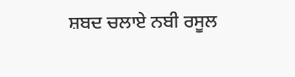ਸ਼ਬਦ ਚਲਾਏ ਨਬੀ ਰਸੂਲ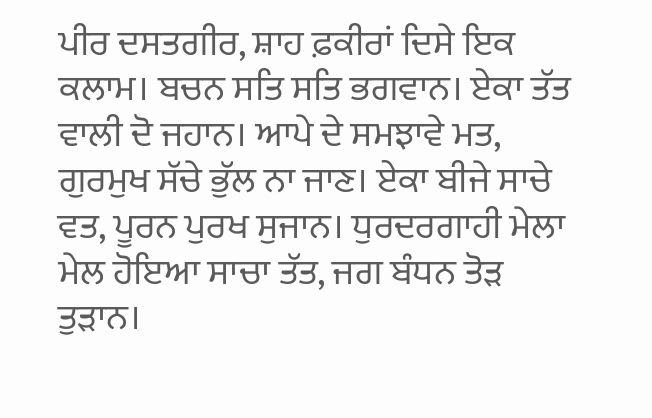ਪੀਰ ਦਸਤਗੀਰ, ਸ਼ਾਹ ਫ਼ਕੀਰਾਂ ਦਿਸੇ ਇਕ ਕਲਾਮ। ਬਚਨ ਸਤਿ ਸਤਿ ਭਗਵਾਨ। ਏਕਾ ਤੱਤ ਵਾਲੀ ਦੋ ਜਹਾਨ। ਆਪੇ ਦੇ ਸਮਝਾਵੇ ਮਤ, ਗੁਰਮੁਖ ਸੱਚੇ ਭੁੱਲ ਨਾ ਜਾਣ। ਏਕਾ ਬੀਜੇ ਸਾਚੇ ਵਤ, ਪੂਰਨ ਪੁਰਖ ਸੁਜਾਨ। ਧੁਰਦਰਗਾਹੀ ਮੇਲਾ ਮੇਲ ਹੋਇਆ ਸਾਚਾ ਤੱਤ, ਜਗ ਬੰਧਨ ਤੋੜ ਤੁੜਾਨ।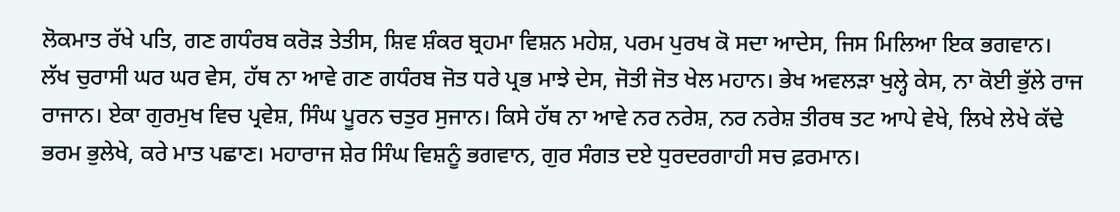ਲੋਕਮਾਤ ਰੱਖੇ ਪਤਿ, ਗਣ ਗਧੰਰਬ ਕਰੋੜ ਤੇਤੀਸ, ਸ਼ਿਵ ਸ਼ੰਕਰ ਬ੍ਰਹਮਾ ਵਿਸ਼ਨ ਮਹੇਸ਼, ਪਰਮ ਪੁਰਖ ਕੋ ਸਦਾ ਆਦੇਸ, ਜਿਸ ਮਿਲਿਆ ਇਕ ਭਗਵਾਨ। ਲੱਖ ਚੁਰਾਸੀ ਘਰ ਘਰ ਵੇਸ, ਹੱਥ ਨਾ ਆਵੇ ਗਣ ਗਧੰਰਬ ਜੋਤ ਧਰੇ ਪ੍ਰਭ ਮਾਝੇ ਦੇਸ, ਜੋਤੀ ਜੋਤ ਖੇਲ ਮਹਾਨ। ਭੇਖ ਅਵਲੜਾ ਖੁਲ੍ਹੇ ਕੇਸ, ਨਾ ਕੋਈ ਭੁੱਲੇ ਰਾਜ ਰਾਜਾਨ। ਏਕਾ ਗੁਰਮੁਖ ਵਿਚ ਪ੍ਰਵੇਸ਼, ਸਿੰਘ ਪੂਰਨ ਚਤੁਰ ਸੁਜਾਨ। ਕਿਸੇ ਹੱਥ ਨਾ ਆਵੇ ਨਰ ਨਰੇਸ਼, ਨਰ ਨਰੇਸ਼ ਤੀਰਥ ਤਟ ਆਪੇ ਵੇਖੇ, ਲਿਖੇ ਲੇਖੇ ਕੱਢੇ ਭਰਮ ਭੁਲੇਖੇ, ਕਰੇ ਮਾਤ ਪਛਾਣ। ਮਹਾਰਾਜ ਸ਼ੇਰ ਸਿੰਘ ਵਿਸ਼ਨੂੰ ਭਗਵਾਨ, ਗੁਰ ਸੰਗਤ ਦਏ ਧੁਰਦਰਗਾਹੀ ਸਚ ਫ਼ਰਮਾਨ।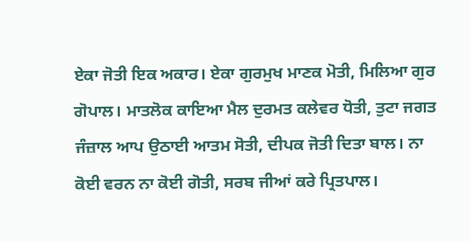ਏਕਾ ਜੋਤੀ ਇਕ ਅਕਾਰ। ਏਕਾ ਗੁਰਮੁਖ ਮਾਣਕ ਮੋਤੀ, ਮਿਲਿਆ ਗੁਰ ਗੋਪਾਲ। ਮਾਤਲੋਕ ਕਾਇਆ ਮੈਲ ਦੁਰਮਤ ਕਲੇਵਰ ਧੋਤੀ, ਤੁਟਾ ਜਗਤ ਜੰਜ਼ਾਲ ਆਪ ਉਠਾਈ ਆਤਮ ਸੋਤੀ, ਦੀਪਕ ਜੋਤੀ ਦਿਤਾ ਬਾਲ। ਨਾ ਕੋਈ ਵਰਨ ਨਾ ਕੋਈ ਗੋਤੀ, ਸਰਬ ਜੀਆਂ ਕਰੇ ਪ੍ਰਿਤਪਾਲ।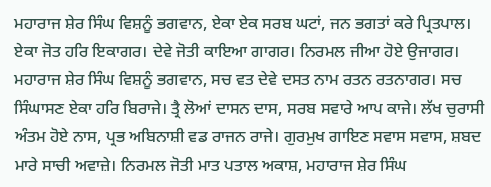ਮਹਾਰਾਜ ਸ਼ੇਰ ਸਿੰਘ ਵਿਸ਼ਨੂੰ ਭਗਵਾਨ, ਏਕਾ ਏਕ ਸਰਬ ਘਟਾਂ, ਜਨ ਭਗਤਾਂ ਕਰੇ ਪ੍ਰਿਤਪਾਲ। ਏਕਾ ਜੋਤ ਹਰਿ ਇਕਾਗਰ। ਦੇਵੇ ਜੋਤੀ ਕਾਇਆ ਗਾਗਰ। ਨਿਰਮਲ ਜੀਆ ਹੋਏ ਉਜਾਗਰ। ਮਹਾਰਾਜ ਸ਼ੇਰ ਸਿੰਘ ਵਿਸ਼ਨੂੰ ਭਗਵਾਨ, ਸਚ ਵਤ ਦੇਵੇ ਦਸਤ ਨਾਮ ਰਤਨ ਰਤਨਾਗਰ। ਸਚ ਸਿੰਘਾਸਣ ਏਕਾ ਹਰਿ ਬਿਰਾਜੇ। ਤ੍ਰੈ ਲੋਆਂ ਦਾਸਨ ਦਾਸ, ਸਰਬ ਸਵਾਰੇ ਆਪ ਕਾਜੇ। ਲੱਖ ਚੁਰਾਸੀ ਅੰਤਮ ਹੋਏ ਨਾਸ, ਪ੍ਰਭ ਅਬਿਨਾਸ਼ੀ ਵਡ ਰਾਜਨ ਰਾਜੇ। ਗੁਰਮੁਖ ਗਾਇਣ ਸਵਾਸ ਸਵਾਸ, ਸ਼ਬਦ ਮਾਰੇ ਸਾਚੀ ਅਵਾਜ਼ੇ। ਨਿਰਮਲ ਜੋਤੀ ਮਾਤ ਪਤਾਲ ਅਕਾਸ਼, ਮਹਾਰਾਜ ਸ਼ੇਰ ਸਿੰਘ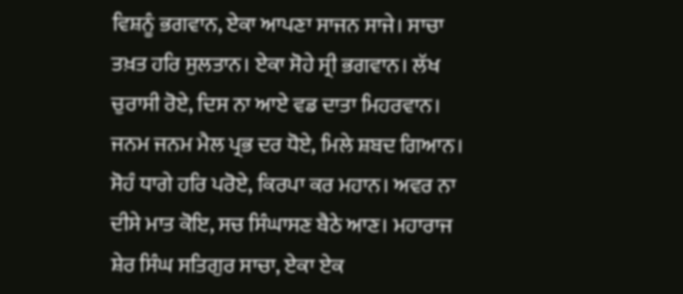ਵਿਸ਼ਨੂੰ ਭਗਵਾਨ, ਏਕਾ ਆਪਣਾ ਸਾਜਨ ਸਾਜੇ। ਸਾਚਾ ਤਖ਼ਤ ਹਰਿ ਸੁਲਤਾਨ। ਏਕਾ ਸੋਹੇ ਸ੍ਰੀ ਭਗਵਾਨ। ਲੱਖ ਚੁਰਾਸੀ ਰੋਏ, ਦਿਸ ਨਾ ਆਏ ਵਡ ਦਾਤਾ ਮਿਹਰਵਾਨ। ਜਨਮ ਜਨਮ ਮੈਲ ਪ੍ਰਭ ਦਰ ਧੋਏ, ਮਿਲੇ ਸ਼ਬਦ ਗਿਆਨ। ਸੋਹੰ ਧਾਗੇ ਹਰਿ ਪਰੋਏ, ਕਿਰਪਾ ਕਰ ਮਹਾਨ। ਅਵਰ ਨਾ ਦੀਸੇ ਮਾਤ ਕੋਇ, ਸਚ ਸਿੰਘਾਸਣ ਬੈਠੇ ਆਣ। ਮਹਾਰਾਜ ਸ਼ੇਰ ਸਿੰਘ ਸਤਿਗੁਰ ਸਾਚਾ, ਏਕਾ ਏਕ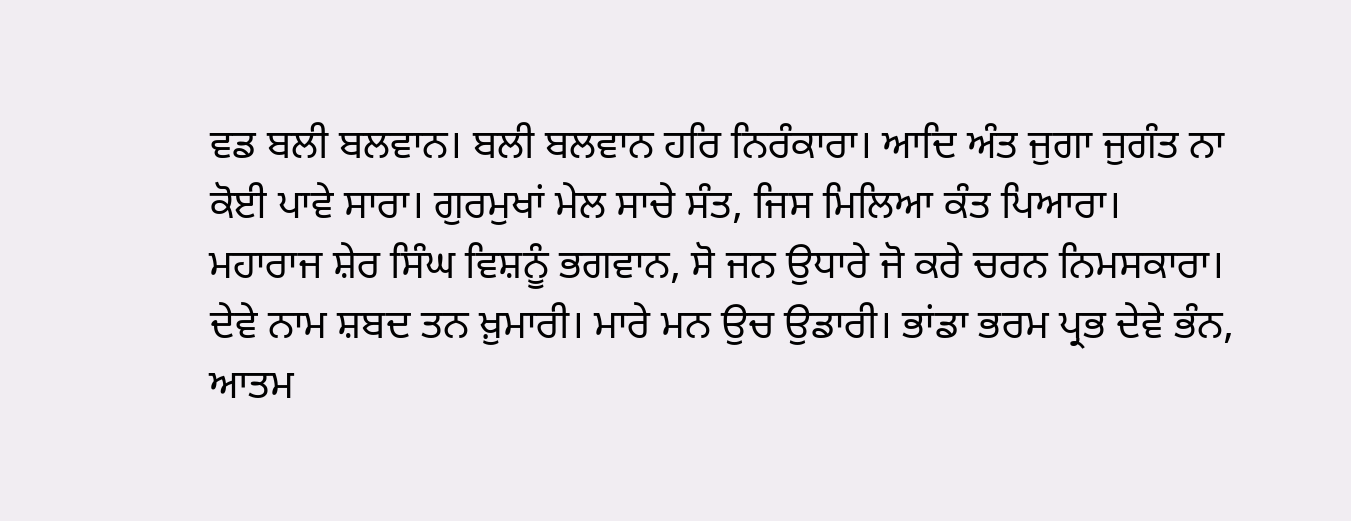ਵਡ ਬਲੀ ਬਲਵਾਨ। ਬਲੀ ਬਲਵਾਨ ਹਰਿ ਨਿਰੰਕਾਰਾ। ਆਦਿ ਅੰਤ ਜੁਗਾ ਜੁਗੰਤ ਨਾ ਕੋਈ ਪਾਵੇ ਸਾਰਾ। ਗੁਰਮੁਖਾਂ ਮੇਲ ਸਾਚੇ ਸੰਤ, ਜਿਸ ਮਿਲਿਆ ਕੰਤ ਪਿਆਰਾ। ਮਹਾਰਾਜ ਸ਼ੇਰ ਸਿੰਘ ਵਿਸ਼ਨੂੰ ਭਗਵਾਨ, ਸੋ ਜਨ ਉਧਾਰੇ ਜੋ ਕਰੇ ਚਰਨ ਨਿਮਸਕਾਰਾ। ਦੇਵੇ ਨਾਮ ਸ਼ਬਦ ਤਨ ਖ਼ੁਮਾਰੀ। ਮਾਰੇ ਮਨ ਉਚ ਉਡਾਰੀ। ਭਾਂਡਾ ਭਰਮ ਪ੍ਰਭ ਦੇਵੇ ਭੰਨ, ਆਤਮ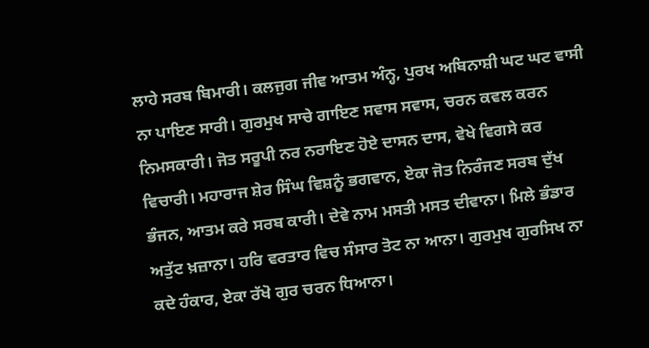ਲਾਹੇ ਸਰਬ ਬਿਮਾਰੀ। ਕਲਜੁਗ ਜੀਵ ਆਤਮ ਅੰਨ੍ਹ, ਪੁਰਖ ਅਬਿਨਾਸ਼ੀ ਘਟ ਘਟ ਵਾਸੀ ਨਾ ਪਾਇਣ ਸਾਰੀ। ਗੁਰਮੁਖ ਸਾਚੇ ਗਾਇਣ ਸਵਾਸ ਸਵਾਸ, ਚਰਨ ਕਵਲ ਕਰਨ ਨਿਮਸਕਾਰੀ। ਜੋਤ ਸਰੂਪੀ ਨਰ ਨਰਾਇਣ ਹੋਏ ਦਾਸਨ ਦਾਸ, ਵੇਖੇ ਵਿਗਸੇ ਕਰ ਵਿਚਾਰੀ। ਮਹਾਰਾਜ ਸ਼ੇਰ ਸਿੰਘ ਵਿਸ਼ਨੂੰ ਭਗਵਾਨ, ਏਕਾ ਜੋਤ ਨਿਰੰਜਣ ਸਰਬ ਦੁੱਖ ਭੰਜਨ, ਆਤਮ ਕਰੇ ਸਰਬ ਕਾਰੀ। ਦੇਵੇ ਨਾਮ ਮਸਤੀ ਮਸਤ ਦੀਵਾਨਾ। ਮਿਲੇ ਭੰਡਾਰ ਅਤੁੱਟ ਖ਼ਜ਼ਾਨਾ। ਹਰਿ ਵਰਤਾਰ ਵਿਚ ਸੰਸਾਰ ਤੋਟ ਨਾ ਆਨਾ। ਗੁਰਮੁਖ ਗੁਰਸਿਖ ਨਾ ਕਦੇ ਹੰਕਾਰ, ਏਕਾ ਰੱਖੋ ਗੁਰ ਚਰਨ ਧਿਆਨਾ।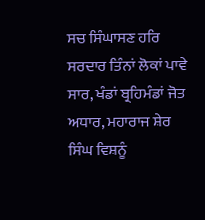ਸਚ ਸਿੰਘਾਸਣ ਹਰਿ ਸਰਦਾਰ ਤਿੰਨਾਂ ਲੋਕਾਂ ਪਾਵੇ ਸਾਰ, ਖੰਡਾਂ ਬ੍ਰਹਿਮੰਡਾਂ ਜੋਤ ਅਧਾਰ, ਮਹਾਰਾਜ ਸ਼ੇਰ ਸਿੰਘ ਵਿਸ਼ਨੂੰ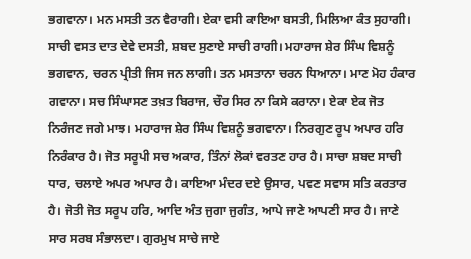ਭਗਵਾਨਾ। ਮਨ ਮਸਤੀ ਤਨ ਵੈਰਾਗੀ। ਏਕਾ ਵਸੀ ਕਾਇਆ ਬਸਤੀ, ਮਿਲਿਆ ਕੰਤ ਸੁਹਾਗੀ। ਸਾਚੀ ਵਸਤ ਦਾਤ ਦੇਵੇ ਦਸਤੀ, ਸ਼ਬਦ ਸੁਣਾਏ ਸਾਚੀ ਰਾਗੀ। ਮਹਾਰਾਜ ਸ਼ੇਰ ਸਿੰਘ ਵਿਸ਼ਨੂੰ ਭਗਵਾਨ, ਚਰਨ ਪ੍ਰੀਤੀ ਜਿਸ ਜਨ ਲਾਗੀ। ਤਨ ਮਸਤਾਨਾ ਚਰਨ ਧਿਆਨਾ। ਮਾਣ ਮੋਹ ਹੰਕਾਰ ਗਵਾਨਾ। ਸਚ ਸਿੰਘਾਸਣ ਤਖ਼ਤ ਬਿਰਾਜ, ਚੌਰ ਸਿਰ ਨਾ ਕਿਸੇ ਕਰਾਨਾ। ਏਕਾ ਏਕ ਜੋਤ ਨਿਰੰਜਣ ਜਗੇ ਮਾਝ। ਮਹਾਰਾਜ ਸ਼ੇਰ ਸਿੰਘ ਵਿਸ਼ਨੂੰ ਭਗਵਾਨਾ। ਨਿਰਗੁਣ ਰੂਪ ਅਪਾਰ ਹਰਿ ਨਿਰੰਕਾਰ ਹੈ। ਜੋਤ ਸਰੂਪੀ ਸਚ ਅਕਾਰ, ਤਿੰਨਾਂ ਲੋਕਾਂ ਵਰਤਣ ਹਾਰ ਹੈ। ਸਾਚਾ ਸ਼ਬਦ ਸਾਚੀ ਧਾਰ, ਚਲਾਏ ਅਪਰ ਅਪਾਰ ਹੈ। ਕਾਇਆ ਮੰਦਰ ਦਏ ਉਸਾਰ, ਪਵਣ ਸਵਾਸ ਸਤਿ ਕਰਤਾਰ ਹੈ। ਜੋਤੀ ਜੋਤ ਸਰੂਪ ਹਰਿ, ਆਦਿ ਅੰਤ ਜੁਗਾ ਜੁਗੰਤ, ਆਪੇ ਜਾਣੇ ਆਪਣੀ ਸਾਰ ਹੈ। ਜਾਣੇ ਸਾਰ ਸਰਬ ਸੰਭਾਲਦਾ। ਗੁਰਮੁਖ ਸਾਚੇ ਜਾਏ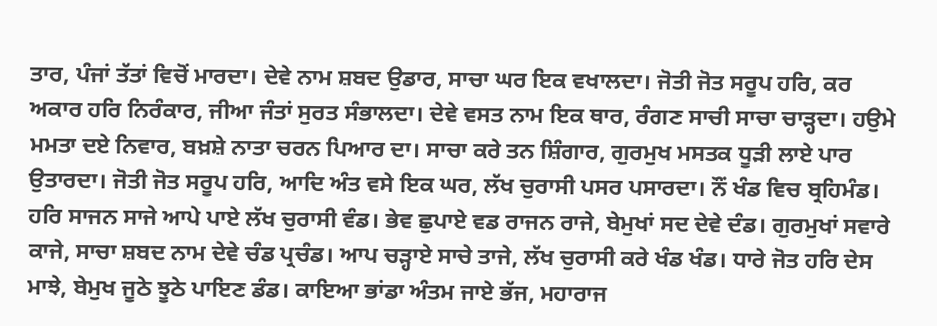ਤਾਰ, ਪੰਜਾਂ ਤੱਤਾਂ ਵਿਚੋਂ ਮਾਰਦਾ। ਦੇਵੇ ਨਾਮ ਸ਼ਬਦ ਉਡਾਰ, ਸਾਚਾ ਘਰ ਇਕ ਵਖਾਲਦਾ। ਜੋਤੀ ਜੋਤ ਸਰੂਪ ਹਰਿ, ਕਰ ਅਕਾਰ ਹਰਿ ਨਿਰੰਕਾਰ, ਜੀਆ ਜੰਤਾਂ ਸੁਰਤ ਸੰਭਾਲਦਾ। ਦੇਵੇ ਵਸਤ ਨਾਮ ਇਕ ਥਾਰ, ਰੰਗਣ ਸਾਚੀ ਸਾਚਾ ਚਾੜ੍ਹਦਾ। ਹਉਮੇ ਮਮਤਾ ਦਏ ਨਿਵਾਰ, ਬਖ਼ਸ਼ੇ ਨਾਤਾ ਚਰਨ ਪਿਆਰ ਦਾ। ਸਾਚਾ ਕਰੇ ਤਨ ਸ਼ਿੰਗਾਰ, ਗੁਰਮੁਖ ਮਸਤਕ ਧੂੜੀ ਲਾਏ ਪਾਰ ਉਤਾਰਦਾ। ਜੋਤੀ ਜੋਤ ਸਰੂਪ ਹਰਿ, ਆਦਿ ਅੰਤ ਵਸੇ ਇਕ ਘਰ, ਲੱਖ ਚੁਰਾਸੀ ਪਸਰ ਪਸਾਰਦਾ। ਨੌਂ ਖੰਡ ਵਿਚ ਬ੍ਰਹਿਮੰਡ। ਹਰਿ ਸਾਜਨ ਸਾਜੇ ਆਪੇ ਪਾਏ ਲੱਖ ਚੁਰਾਸੀ ਵੰਡ। ਭੇਵ ਛੁਪਾਏ ਵਡ ਰਾਜਨ ਰਾਜੇ, ਬੇਮੁਖਾਂ ਸਦ ਦੇਵੇ ਦੰਡ। ਗੁਰਮੁਖਾਂ ਸਵਾਰੇ ਕਾਜੇ, ਸਾਚਾ ਸ਼ਬਦ ਨਾਮ ਦੇਵੇ ਚੰਡ ਪ੍ਰਚੰਡ। ਆਪ ਚੜ੍ਹਾਏ ਸਾਚੇ ਤਾਜੇ, ਲੱਖ ਚੁਰਾਸੀ ਕਰੇ ਖੰਡ ਖੰਡ। ਧਾਰੇ ਜੋਤ ਹਰਿ ਦੇਸ ਮਾਝੇ, ਬੇਮੁਖ ਜੂਠੇ ਝੂਠੇ ਪਾਇਣ ਡੰਡ। ਕਾਇਆ ਭਾਂਡਾ ਅੰਤਮ ਜਾਏ ਭੱਜ, ਮਹਾਰਾਜ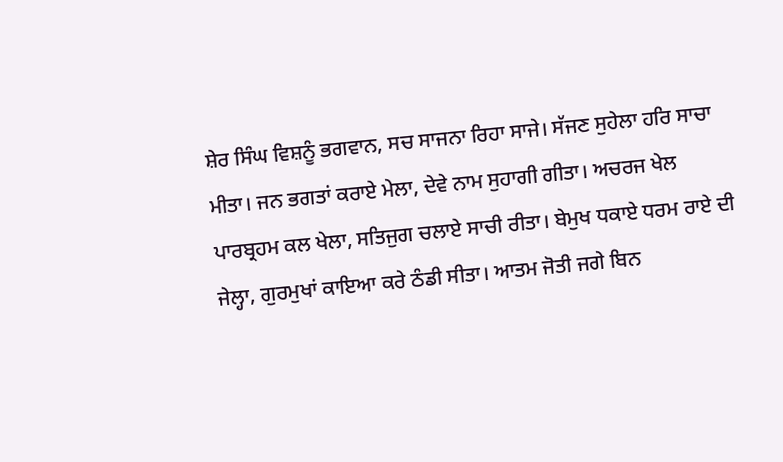ਸ਼ੇਰ ਸਿੰਘ ਵਿਸ਼ਨੂੰ ਭਗਵਾਨ, ਸਚ ਸਾਜਨਾ ਰਿਹਾ ਸਾਜੇ। ਸੱਜਣ ਸੁਹੇਲਾ ਹਰਿ ਸਾਚਾ ਮੀਤਾ। ਜਨ ਭਗਤਾਂ ਕਰਾਏ ਮੇਲਾ, ਦੇਵੇ ਨਾਮ ਸੁਹਾਗੀ ਗੀਤਾ। ਅਚਰਜ ਖੇਲ ਪਾਰਬ੍ਰਹਮ ਕਲ ਖੇਲਾ, ਸਤਿਜੁਗ ਚਲਾਏ ਸਾਚੀ ਰੀਤਾ। ਬੇਮੁਖ ਧਕਾਏ ਧਰਮ ਰਾਏ ਦੀ ਜੇਲ੍ਹਾ, ਗੁਰਮੁਖਾਂ ਕਾਇਆ ਕਰੇ ਠੰਡੀ ਸੀਤਾ। ਆਤਮ ਜੋਤੀ ਜਗੇ ਬਿਨ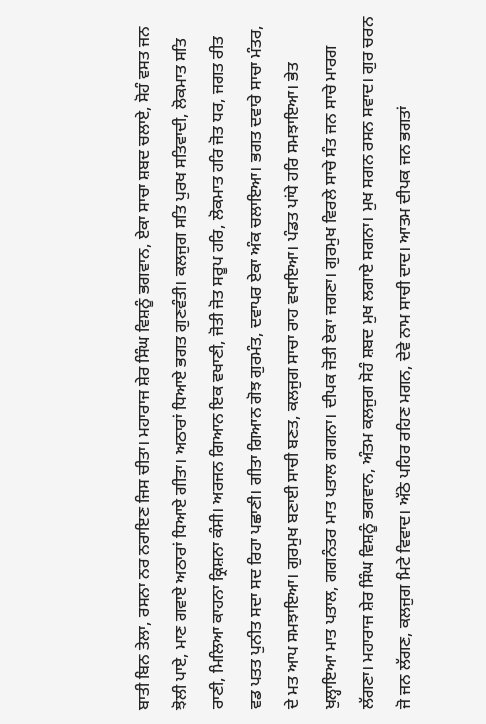ਬਾਤੀ ਬਿਨ ਤੇਲਾ, ਰਸਨਾ ਨਰ ਨਰਾਇਣ ਜਿਸ ਚੀਤਾ। ਮਹਾਰਾਜ ਸ਼ੇਰ ਸਿੰਘ ਵਿਸ਼ਨੂੰ ਭਗਵਾਨ, ਏਕਾ ਸਾਚਾ ਸ਼ਬਦ ਚਲਾਏ, ਸੋਹੰ ਵਸਤ ਜਨ ਝੋਲੀ ਪਾਏ, ਮਾਣ ਗਵਾਏ ਅਠਾਰਾਂ ਧਿਆਏ ਗੀਤਾ। ਅਠਾਰਾਂ ਧਿਆਏ ਭਗਤ ਗੁਣਵੰਤੀ। ਕਲਜੁਗ ਸਤਿ ਪੁਰਖ ਸਤਿਵਾਦੀ, ਲੋਕਮਾਤ ਸਤਿ ਰਾਣੀ, ਮਿਲਿਆ ਕਾਹਨਾ ਕ੍ਰਿਸ਼ਨਾ ਕੰਸੀ। ਅਰਜਨ ਗਿਆਨ ਇਕ ਵਖਾਣੀ, ਜੋਤੀ ਜੋਤ ਸਰੂਪ ਹਰਿ, ਲੋਕਮਾਤ ਹਰਿ ਜੋਤ ਧਰ, ਜਗਤ ਰੀਤ ਵਡ ਪਤਤ ਪੁਨੀਤ ਸਦਾ ਸਦ ਰਿਹਾ ਪਛਾਣੀ। ਗੀਤਾ ਗਿਆਨ ਗੋਝ ਗੁਰਮੰਤ, ਦਵਾਪਰ ਏਕਾ ਅੰਕ ਚਲਾਇਆ। ਭਗਤ ਦਵਾਰੇ ਸਾਚਾ ਮੰਤਰ, ਦੇ ਮਤ ਆਪ ਸਮਝਾਇਆ। ਗੁਰਮੁਖ ਬਣਾਈ ਸਾਚੀ ਬਣਤ, ਕਲਜੁਗ ਸਾਚਾ ਰਾਹ ਵਖਾਇਆ। ਪੰਡਤ ਪਾਂਧੇ ਹਰਿ ਸਮਝਾਇਆ। ਭੇਤ ਖੁਲ੍ਹਾਇਆ ਮਾਤ ਪਤਾਲ, ਗਗਨੰਤਰ ਮਾਤ ਪਤਾਲ ਗਗਨਾ। ਦੀਪਕ ਜੋਤੀ ਏਕਾ ਜਗਣਾ। ਗੁਰਮੁਖ ਵਿਰਲੇ ਸਾਚੇ ਸੰਤ ਜਨ ਸਾਚੇ ਮਾਰਗ ਲੱਗਣਾ। ਮਹਾਰਾਜ ਸ਼ੇਰ ਸਿੰਘ ਵਿਸ਼ਨੂੰ ਭਗਵਾਨ, ਅੰਤਮ ਕਲਜੁਗ ਸੋਹੰ ਸ਼ਬਦ ਮੁਖ ਲਗਾਏ ਸਗਨਾ। ਮੁਖ ਸਗਨ ਰਸਨ ਸਵਾਦ। ਗੁਰ ਚਰਨ ਜੋ ਜਨ ਲੱਗਣ, ਕਲਜੁਗ ਮਿਟੇ ਵਿਵਾਦ। ਅੱਠੇ ਪਹਿਰ ਰਹਿਣ ਮਗਨ, ਦੇਵੇ ਨਾਮ ਸਾਚੀ ਦਾਦ। ਆਤਮ ਦੀਪਕ ਜਨ ਭਗਤਾਂ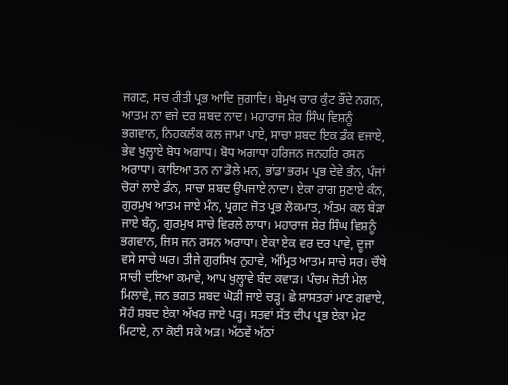ਜਗਣ, ਸਚ ਰੀਤੀ ਪ੍ਰਭ ਆਦਿ ਜੁਗਾਦਿ। ਬੇਮੁਖ ਚਾਰ ਕੁੰਟ ਭੌਂਦੇ ਨਗਨ, ਆਤਮ ਨਾ ਵਜੇ ਦਰ ਸ਼ਬਦ ਨਾਦ। ਮਹਾਰਾਜ ਸ਼ੇਰ ਸਿੰਘ ਵਿਸ਼ਨੂੰ ਭਗਵਾਨ, ਨਿਹਕਲੰਕ ਕਲ ਜਾਮਾ ਪਾਏ, ਸਾਚਾ ਸ਼ਬਦ ਇਕ ਡੰਕ ਵਜਾਏ, ਭੇਵ ਖੁਲ੍ਹਾਏ ਬੋਧ ਅਗਾਧ। ਬੋਧ ਅਗਾਧਾ ਹਰਿਜਨ ਜਨਹਰਿ ਰਸਨ ਅਰਾਧਾ। ਕਾਇਆ ਤਨ ਨਾ ਡੋਲੇ ਮਨ, ਭਾਂਡਾ ਭਰਮ ਪ੍ਰਭ ਦੇਵੇ ਭੰਨ, ਪੰਜਾਂ ਚੋਰਾਂ ਲਾਏ ਡੰਨ, ਸਾਚਾ ਸ਼ਬਦ ਉਪਜਾਏ ਨਾਦਾ। ਏਕਾ ਰਾਗ ਸੁਣਾਏ ਕੰਨ, ਗੁਰਮੁਖ ਆਤਮ ਜਾਏ ਮੰਨ, ਪ੍ਰਗਟ ਜੋਤ ਪ੍ਰਭ ਲੋਕਮਾਤ, ਅੰਤਮ ਕਲ ਬੇੜਾ ਜਾਏ ਬੰਨ੍ਹ, ਗੁਰਮੁਖ ਸਾਚੇ ਵਿਰਲੇ ਲਾਧਾ। ਮਹਾਰਾਜ ਸ਼ੇਰ ਸਿੰਘ ਵਿਸ਼ਨੂੰ ਭਗਵਾਨ, ਜਿਸ ਜਨ ਰਸਨ ਅਰਾਧਾ। ਏਕਾ ਏਕ ਵਰ ਦਰ ਪਾਵੇ, ਦੂਜਾ ਵਸੇ ਸਾਚੇ ਘਰ। ਤੀਜੇ ਗੁਰਸਿਖ ਨੁਹਾਵੇ, ਅੰਮ੍ਰਿਤ ਆਤਮ ਸਾਚੇ ਸਰ। ਚੌਥੇ ਸਾਚੀ ਦਇਆ ਕਮਾਵੇ, ਆਪ ਖੁਲ੍ਹਾਵੇ ਬੰਦ ਕਵਾੜ। ਪੰਚਮ ਜੋਤੀ ਮੇਲ ਮਿਲਾਵੇ, ਜਨ ਭਗਤ ਸ਼ਬਦ ਘੋੜੀ ਜਾਏ ਚੜ੍ਹ। ਛੇ ਸ਼ਾਸਤਰਾਂ ਮਾਣ ਗਵਾਏ, ਸੋਹੰ ਸ਼ਬਦ ਏਕਾ ਅੱਖਰ ਜਾਏ ਪੜ੍ਹ। ਸਤਵਾਂ ਸੱਤ ਦੀਪ ਪ੍ਰਭ ਏਕਾ ਮੇਟ ਮਿਟਾਏ, ਨਾ ਕੋਈ ਸਕੇ ਅੜ। ਅੱਠਵੇਂ ਅੱਠਾਂ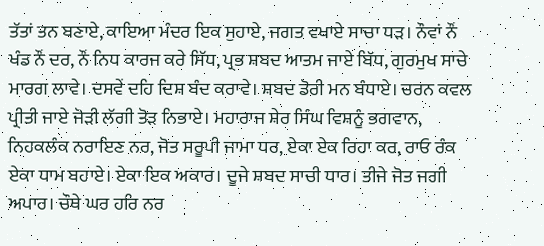ਤੱਤਾਂ ਤਨ ਬਣਾਏ, ਕਾਇਆ ਮੰਦਰ ਇਕ ਸੁਹਾਏ, ਜਗਤ ਵਖਾਏ ਸਾਚਾ ਧੜ। ਨੌਵਾਂ ਨੌਂ ਖੰਡ ਨੌਂ ਦਰ, ਨੌਂ ਨਿਧ ਕਾਰਜ ਕਰੇ ਸਿੱਧ, ਪ੍ਰਭ ਸ਼ਬਦ ਆਤਮ ਜਾਏ ਬਿੱਧ, ਗੁਰਮੁਖ ਸਾਚੇ ਮਾਰਗ ਲਾਵੇ। ਦਸਵੇਂ ਦਹਿ ਦਿਸ਼ ਬੰਦ ਕਰਾਵੇ। ਸ਼ਬਦ ਡੋਰੀ ਮਨ ਬੰਧਾਏ। ਚਰਨ ਕਵਲ ਪ੍ਰੀਤੀ ਜਾਏ ਜੋੜੀ ਲੱਗੀ ਤੋੜ ਨਿਭਾਏ। ਮਹਾਰਾਜ ਸ਼ੇਰ ਸਿੰਘ ਵਿਸ਼ਨੂੰ ਭਗਵਾਨ, ਨਿਹਕਲੰਕ ਨਰਾਇਣ ਨਰ, ਜੋਤ ਸਰੂਪੀ ਜਾਮਾ ਧਰ, ਏਕਾ ਏਕ ਰਿਹਾ ਕਰ, ਰਾਓ ਰੰਕ ਏਕਾ ਧਾਮ ਬਹਾਏ। ਏਕਾ ਇਕ ਅਕਾਰ। ਦੂਜੇ ਸ਼ਬਦ ਸਾਚੀ ਧਾਰ। ਤੀਜੇ ਜੋਤ ਜਗੀ ਅਪਾਰ। ਚੌਥੇ ਘਰ ਹਰਿ ਨਰ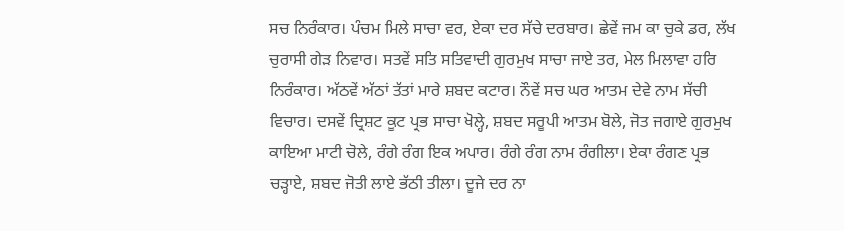ਸਚ ਨਿਰੰਕਾਰ। ਪੰਚਮ ਮਿਲੇ ਸਾਚਾ ਵਰ, ਏਕਾ ਦਰ ਸੱਚੇ ਦਰਬਾਰ। ਛੇਵੇਂ ਜਮ ਕਾ ਚੁਕੇ ਡਰ, ਲੱਖ ਚੁਰਾਸੀ ਗੇੜ ਨਿਵਾਰ। ਸਤਵੇਂ ਸਤਿ ਸਤਿਵਾਦੀ ਗੁਰਮੁਖ ਸਾਚਾ ਜਾਏ ਤਰ, ਮੇਲ ਮਿਲਾਵਾ ਹਰਿ ਨਿਰੰਕਾਰ। ਅੱਠਵੇਂ ਅੱਠਾਂ ਤੱਤਾਂ ਮਾਰੇ ਸ਼ਬਦ ਕਟਾਰ। ਨੌਵੇਂ ਸਚ ਘਰ ਆਤਮ ਦੇਵੇ ਨਾਮ ਸੱਚੀ ਵਿਚਾਰ। ਦਸਵੇਂ ਦ੍ਰਿਸ਼ਟ ਕੂਟ ਪ੍ਰਭ ਸਾਚਾ ਖੋਲ੍ਹੇ, ਸ਼ਬਦ ਸਰੂਪੀ ਆਤਮ ਬੋਲੇ, ਜੋਤ ਜਗਾਏ ਗੁਰਮੁਖ ਕਾਇਆ ਮਾਟੀ ਚੋਲੇ, ਰੰਗੇ ਰੰਗ ਇਕ ਅਪਾਰ। ਰੰਗੇ ਰੰਗ ਨਾਮ ਰੰਗੀਲਾ। ਏਕਾ ਰੰਗਣ ਪ੍ਰਭ ਚੜ੍ਹਾਏ, ਸ਼ਬਦ ਜੋਤੀ ਲਾਏ ਭੱਠੀ ਤੀਲਾ। ਦੂਜੇ ਦਰ ਨਾ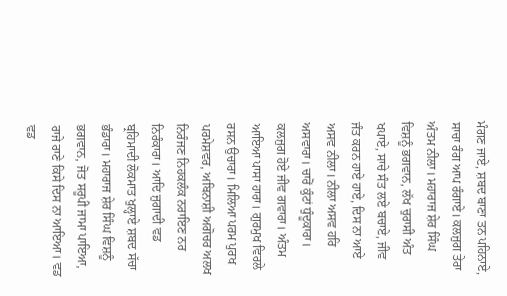ਮੰਗਣ ਜਾਏ, ਸ਼ਬਦ ਬਾਣਾ ਤਨ ਪਹਿਨਾਏ, ਸਾਚਾ ਰੰਗ ਆਪ ਰੰਗਾਏ। ਕਲਜੁਗ ਤੇਰਾ ਅੰਤਮ ਨੀਲਾ। ਮਹਾਰਾਜ ਸ਼ੇਰ ਸਿੰਘ ਵਿਸ਼ਨੂੰ ਭਗਵਾਨ, ਲੱਖ ਚੁਰਾਸੀ ਅੰਤ ਖਪਾਏ, ਸਾਚੇ ਸੰਤ ਲਏ ਬਚਾਏ, ਜੀਵ ਜੰਤ ਕਰਨ ਹਾਏ ਹਾਏ, ਦਿਸ ਨਾ ਆਏ ਅਸਵ ਨੀਲਾ। ਨੀਲਾ ਅਸਵ ਹਰਿ ਅਸਵਾਰਾ। ਚਾਰੋਂ ਕੁੰਟਾਂ ਧੁੰਦੂਕਾਰਾ। ਕਲਜੁਗ ਹੋਏ ਜੀਵ ਗਵਾਰਾ। ਅੰਤਮ ਆਇਆ ਪਾਸਾ ਹਾਰਾ। ਗੁਰਮੁਖ ਵਿਰਲੇ ਰਸਨ ਉਚਾਰਾ। ਮਿਲਿਆ ਪਰਮ ਪੁਰਖ ਪਰਮੇਸ਼ਵਰ, ਅਬਿਨਾਸ਼ੀ ਅਗੋਚਰ ਅਲਖ ਨਿਰੰਜਣ ਨਿਹਕਲੰਕ ਨਰਾਇਣ ਨਰ ਨਿਰੰਕਾਰਾ। ਆਦਿ ਜੁਗਾਦੀ ਵਡ ਬ੍ਰਹਿਮਾਦੀ ਲੋਕਮਾਤ ਖੁਲ੍ਹਾਏ ਸ਼ਬਦ ਸੱਚਾ ਭੰਡਾਰਾ। ਮਹਾਰਾਜ ਸ਼ੇਰ ਸਿੰਘ ਵਿਸ਼ਨੂੰ ਭਗਵਾਨ, ਜੋਤ ਸਰੂਪੀ ਜਾਮਾ ਪਾਇਆ, ਰਾਜੇ ਰਾਣੇ ਕਿਸੇ ਦਿਸ ਨਾ ਆਇਆ। ਵਡ ਵਡ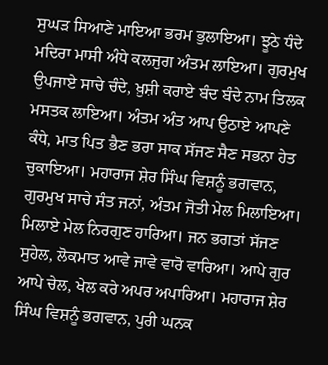ਸੁਘੜ ਸਿਆਣੇ ਮਾਇਆ ਭਰਮ ਭੁਲਾਇਆ। ਝੂਠੇ ਧੰਦੇ ਮਦਿਰਾ ਮਾਸੀ ਅੰਧੇ ਕਲਜੁਗ ਅੰਤਮ ਲਾਇਆ। ਗੁਰਮੁਖ ਉਪਜਾਏ ਸਾਚੇ ਚੰਦੇ, ਖ਼ੁਸ਼ੀ ਕਰਾਏ ਬੰਦ ਬੰਦੇ ਨਾਮ ਤਿਲਕ ਮਸਤਕ ਲਾਇਆ। ਅੰਤਮ ਅੰਤ ਆਪ ਉਠਾਏ ਆਪਣੇ ਕੰਧੇ, ਮਾਤ ਪਿਤ ਭੈਣ ਭਰਾ ਸਾਕ ਸੱਜਣ ਸੈਣ ਸਭਨਾ ਹੇਤ ਚੁਕਾਇਆ। ਮਹਾਰਾਜ ਸ਼ੇਰ ਸਿੰਘ ਵਿਸ਼ਨੂੰ ਭਗਵਾਨ, ਗੁਰਮੁਖ ਸਾਚੇ ਸੰਤ ਜਨਾਂ, ਅੰਤਮ ਜੋਤੀ ਮੇਲ ਮਿਲਾਇਆ। ਮਿਲਾਏ ਮੇਲ ਨਿਰਗੁਣ ਹਾਰਿਆ। ਜਨ ਭਗਤਾਂ ਸੱਜਣ ਸੁਹੇਲ, ਲੋਕਮਾਤ ਆਵੇ ਜਾਵੇ ਵਾਰੋ ਵਾਰਿਆ। ਆਪੇ ਗੁਰ ਆਪੇ ਚੇਲ, ਖੇਲ ਕਰੇ ਅਪਰ ਅਪਾਰਿਆ। ਮਹਾਰਾਜ ਸ਼ੇਰ ਸਿੰਘ ਵਿਸ਼ਨੂੰ ਭਗਵਾਨ, ਪੁਰੀ ਘਨਕ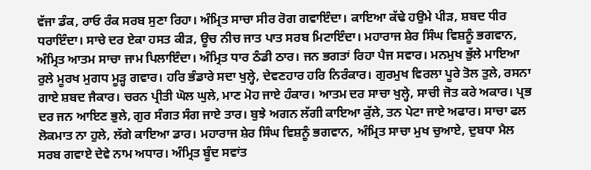ਵੱਜਾ ਡੰਕ, ਰਾਓ ਰੰਕ ਸਰਬ ਸੁਣਾ ਰਿਹਾ। ਅੰਮ੍ਰਿਤ ਸਾਚਾ ਸੀਰ ਰੋਗ ਗਵਾਇੰਦਾ। ਕਾਇਆ ਕੱਢੇ ਹਉਮੇ ਪੀੜ, ਸ਼ਬਦ ਧੀਰ ਧਰਾਇੰਦਾ। ਸਾਚੇ ਦਰ ਏਕਾ ਹਸਤ ਕੀੜ, ਊਚ ਨੀਚ ਜਾਤ ਪਾਤ ਸਰਬ ਮਿਟਾਇੰਦਾ। ਮਹਾਰਾਜ ਸ਼ੇਰ ਸਿੰਘ ਵਿਸ਼ਨੂੰ ਭਗਵਾਨ, ਅੰਮ੍ਰਿਤ ਆਤਮ ਸਾਚਾ ਜਾਮ ਪਿਲਾਇੰਦਾ। ਅੰਮ੍ਰਿਤ ਧਾਰ ਠੰਡੀ ਠਾਰ। ਜਨ ਭਗਤਾਂ ਰਿਹਾ ਪੈਜ ਸਵਾਰ। ਮਨਮੁਖ ਭੁੱਲੇ ਮਾਇਆ ਰੁਲੇ ਮੂਰਖ ਮੁਗਧ ਮੂੜ੍ਹ ਗਵਾਰ। ਹਰਿ ਭੰਡਾਰੇ ਸਦਾ ਖੁਲ੍ਹੇ, ਦੇਵਣਹਾਰ ਹਰਿ ਨਿਰੰਕਾਰ। ਗੁਰਮੁਖ ਵਿਰਲਾ ਪੂਰੇ ਤੋਲ ਤੁਲੇ, ਰਸਨਾ ਗਾਏ ਸ਼ਬਦ ਜੈਕਾਰ। ਚਰਨ ਪ੍ਰੀਤੀ ਘੋਲ ਘੁਲੇ, ਮਾਣ ਮੋਹ ਜਾਏ ਹੰਕਾਰ। ਆਤਮ ਦਰ ਸਾਚਾ ਖੁਲ੍ਹੇ, ਸਾਚੀ ਜੋਤ ਕਰੇ ਅਕਾਰ। ਪ੍ਰਭ ਦਰ ਜਨ ਆਇਣ ਭੁਲੇ, ਗੁਰ ਸੰਗਤ ਸੰਗ ਜਾਏ ਤਾਰ। ਬੁਝੇ ਅਗਨ ਲੱਗੀ ਕਾਇਆ ਕੁੱਲੇ, ਤਨ ਪੇਟਾ ਜਾਏ ਅਫਾਰ। ਸਾਚਾ ਫਲ ਲੋਕਮਾਤ ਨਾ ਹੁਲੇ, ਲੱਗੇ ਕਾਇਆ ਡਾਰ। ਮਹਾਰਾਜ ਸ਼ੇਰ ਸਿੰਘ ਵਿਸ਼ਨੂੰ ਭਗਵਾਨ, ਅੰਮ੍ਰਿਤ ਸਾਚਾ ਮੁਖ ਚੁਆਏ, ਦੁਬਧਾ ਮੈਲ ਸਰਬ ਗਵਾਏ ਦੇਵੇ ਨਾਮ ਅਧਾਰ। ਅੰਮ੍ਰਿਤ ਬੂੰਦ ਸਵਾਂਤ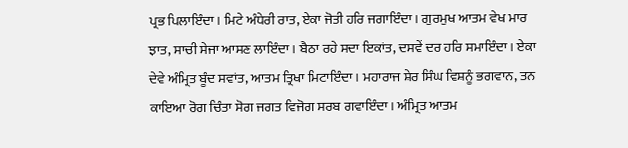ਪ੍ਰਭ ਪਿਲਾਇੰਦਾ। ਮਿਟੇ ਅੰਧੇਰੀ ਰਾਤ, ਏਕਾ ਜੋਤੀ ਹਰਿ ਜਗਾਇੰਦਾ। ਗੁਰਮੁਖ ਆਤਮ ਵੇਖ ਮਾਰ ਝਾਤ, ਸਾਚੀ ਸੇਜਾ ਆਸਣ ਲਾਇੰਦਾ। ਬੈਠਾ ਰਹੇ ਸਦਾ ਇਕਾਂਤ, ਦਸਵੇਂ ਦਰ ਹਰਿ ਸਮਾਇੰਦਾ। ਏਕਾ ਦੇਵੇ ਅੰਮ੍ਰਿਤ ਬੂੰਦ ਸਵਾਂਤ, ਆਤਮ ਤ੍ਰਿਖਾ ਮਿਟਾਇੰਦਾ। ਮਹਾਰਾਜ ਸ਼ੇਰ ਸਿੰਘ ਵਿਸ਼ਨੂੰ ਭਗਵਾਨ, ਤਨ ਕਾਇਆ ਰੋਗ ਚਿੰਤਾ ਸੋਗ ਜਗਤ ਵਿਜੋਗ ਸਰਬ ਗਵਾਇੰਦਾ। ਅੰਮ੍ਰਿਤ ਆਤਮ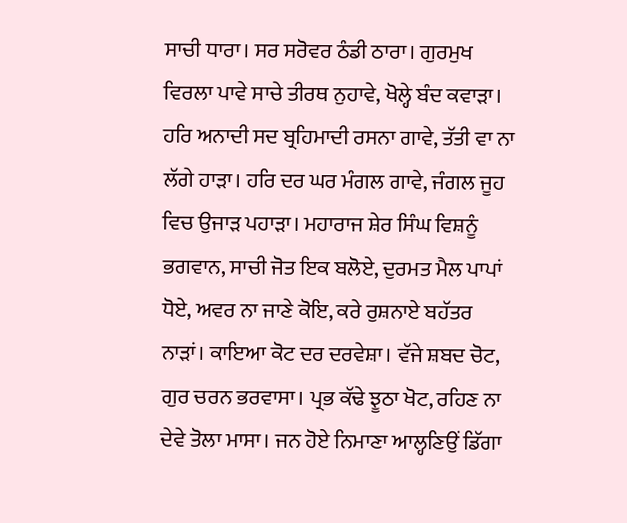ਸਾਚੀ ਧਾਰਾ। ਸਰ ਸਰੋਵਰ ਠੰਡੀ ਠਾਰਾ। ਗੁਰਮੁਖ ਵਿਰਲਾ ਪਾਵੇ ਸਾਚੇ ਤੀਰਥ ਨੁਹਾਵੇ, ਖੋਲ੍ਹੇ ਬੰਦ ਕਵਾੜਾ। ਹਰਿ ਅਨਾਦੀ ਸਦ ਬ੍ਰਹਿਮਾਦੀ ਰਸਨਾ ਗਾਵੇ, ਤੱਤੀ ਵਾ ਨਾ ਲੱਗੇ ਹਾੜਾ। ਹਰਿ ਦਰ ਘਰ ਮੰਗਲ ਗਾਵੇ, ਜੰਗਲ ਜੂਹ ਵਿਚ ਉਜਾੜ ਪਹਾੜਾ। ਮਹਾਰਾਜ ਸ਼ੇਰ ਸਿੰਘ ਵਿਸ਼ਨੂੰ ਭਗਵਾਨ, ਸਾਚੀ ਜੋਤ ਇਕ ਬਲੋਏ, ਦੁਰਮਤ ਮੈਲ ਪਾਪਾਂ ਧੋਏ, ਅਵਰ ਨਾ ਜਾਣੇ ਕੋਇ, ਕਰੇ ਰੁਸ਼ਨਾਏ ਬਹੱਤਰ ਨਾੜਾਂ। ਕਾਇਆ ਕੋਟ ਦਰ ਦਰਵੇਸ਼ਾ। ਵੱਜੇ ਸ਼ਬਦ ਚੋਟ, ਗੁਰ ਚਰਨ ਭਰਵਾਸਾ। ਪ੍ਰਭ ਕੱਢੇ ਝੂਠਾ ਖੋਟ, ਰਹਿਣ ਨਾ ਦੇਵੇ ਤੋਲਾ ਮਾਸਾ। ਜਨ ਹੋਏ ਨਿਮਾਣਾ ਆਲ੍ਹਣਿਉਂ ਡਿੱਗਾ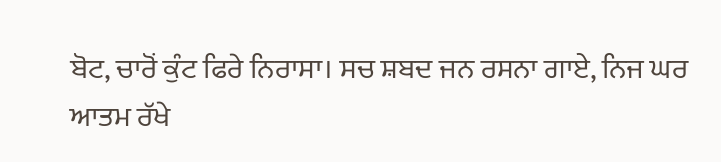ਬੋਟ, ਚਾਰੋਂ ਕੁੰਟ ਫਿਰੇ ਨਿਰਾਸਾ। ਸਚ ਸ਼ਬਦ ਜਨ ਰਸਨਾ ਗਾਏ, ਨਿਜ ਘਰ ਆਤਮ ਰੱਖੇ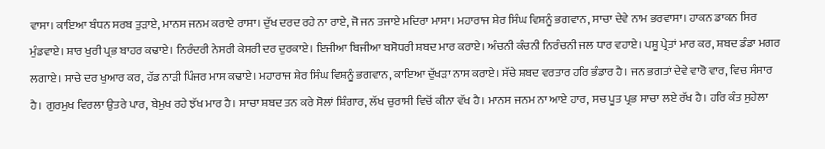ਵਾਸਾ। ਕਾਇਆ ਬੰਧਨ ਸਰਬ ਤੁੜਾਏ, ਮਾਨਸ ਜਨਮ ਕਰਾਏ ਰਾਸਾ। ਦੁੱਖ ਦਰਦ ਰਹੇ ਨਾ ਰਾਏ, ਜੋ ਜਨ ਤਜਾਏ ਮਦਿਰਾ ਮਾਸਾ। ਮਹਾਰਾਜ ਸ਼ੇਰ ਸਿੰਘ ਵਿਸ਼ਨੂੰ ਭਗਵਾਨ, ਸਾਚਾ ਦੇਵੇ ਨਾਮ ਭਰਵਾਸਾ। ਹਾਕਨ ਡਾਕਨ ਸਿਰ ਮੁੰਡਵਾਏ। ਸ਼ਾਰ ਖੁਰੀ ਪ੍ਰਭ ਬਾਹਰ ਕਢਾਏ। ਨਿਰੰਦਰੀ ਨੇਸਰੀ ਕੇਸਰੀ ਦਰ ਦੁਰਕਾਏ। ਇਜੀਆ ਬਿਜੀਆ ਬਸੋਧਰੀ ਸ਼ਬਦ ਮਾਰ ਕਰਾਏ। ਅੰਚਨੀ ਕੰਚਨੀ ਨਿਰੰਚਨੀ ਜਲ ਧਾਰ ਵਹਾਏ। ਪਸ਼ੂ ਪ੍ਰੇਤਾਂ ਮਾਰ ਕਰ, ਸ਼ਬਦ ਡੰਡਾ ਮਗਰ ਲਗਾਏ। ਸਾਚੇ ਦਰ ਖੁਆਰ ਕਰ, ਹੱਡ ਨਾੜੀ ਪਿੰਜਰ ਮਾਸ ਕਢਾਏ। ਮਹਾਰਾਜ ਸ਼ੇਰ ਸਿੰਘ ਵਿਸ਼ਨੂੰ ਭਗਵਾਨ, ਕਾਇਆ ਦੁੱਖੜਾ ਨਾਸ ਕਰਾਏ। ਸੱਚੇ ਸ਼ਬਦ ਵਰਤਾਰ ਹਰਿ ਭੰਡਾਰ ਹੈ। ਜਨ ਭਗਤਾਂ ਦੇਵੇ ਵਾਰੋ ਵਾਰ, ਵਿਚ ਸੰਸਾਰ ਹੈ। ਗੁਰਮੁਖ ਵਿਰਲਾ ਉਤਰੇ ਪਾਰ, ਬੇਮੁਖ ਰਹੇ ਝੱਖ ਮਾਰ ਹੈ। ਸਾਚਾ ਸ਼ਬਦ ਤਨ ਕਰੇ ਸੋਲਾਂ ਸ਼ਿੰਗਾਰ, ਲੱਖ ਚੁਰਾਸੀ ਵਿਚੋਂ ਕੀਨਾ ਵੱਖ ਹੈ। ਮਾਨਸ ਜਨਮ ਨਾ ਆਏ ਹਾਰ, ਸਚ ਪੂਤ ਪ੍ਰਭ ਸਾਚਾ ਲਏ ਰੱਖ ਹੈ। ਹਰਿ ਕੰਤ ਸੁਹੇਲਾ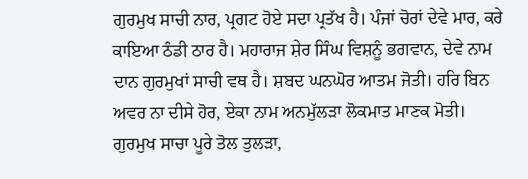ਗੁਰਮੁਖ ਸਾਚੀ ਨਾਰ, ਪ੍ਰਗਟ ਹੋਏ ਸਦਾ ਪ੍ਰਤੱਖ ਹੈ। ਪੰਜਾਂ ਚੋਰਾਂ ਦੇਵੇ ਮਾਰ, ਕਰੇ ਕਾਇਆ ਠੰਡੀ ਠਾਰ ਹੈ। ਮਹਾਰਾਜ ਸ਼ੇਰ ਸਿੰਘ ਵਿਸ਼ਨੂੰ ਭਗਵਾਨ, ਦੇਵੇ ਨਾਮ ਦਾਨ ਗੁਰਮੁਖਾਂ ਸਾਚੀ ਵਥ ਹੈ। ਸ਼ਬਦ ਘਨਘੋਰ ਆਤਮ ਜੋਤੀ। ਹਰਿ ਬਿਨ ਅਵਰ ਨਾ ਦੀਸੇ ਹੋਰ, ਏਕਾ ਨਾਮ ਅਨਮੁੱਲੜਾ ਲੋਕਮਾਤ ਮਾਣਕ ਮੋਤੀ। ਗੁਰਮੁਖ ਸਾਚਾ ਪੂਰੇ ਤੋਲ ਤੁਲੜਾ,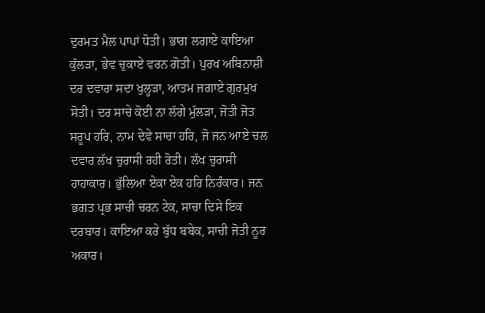ਦੁਰਮਤ ਮੈਲ ਪਾਪਾਂ ਧੋਤੀ। ਭਾਗ ਲਗਾਏ ਕਾਇਆ ਕੁੱਲੜਾ, ਭੇਵ ਚੁਕਾਏ ਵਰਨ ਗੋਤੀ। ਪੁਰਖ ਅਬਿਨਾਸ਼ੀ ਦਰ ਦਵਾਰਾ ਸਦਾ ਖੁਲ੍ਹੜਾ, ਆਤਮ ਜਗਾਏ ਗੁਰਮੁਖ ਸੋਤੀ। ਦਰ ਸਾਚੇ ਕੋਈ ਨਾ ਲੱਗੇ ਮੁੱਲੜਾ, ਜੋਤੀ ਜੋਤ ਸਰੂਪ ਹਰਿ, ਨਾਮ ਦੇਵੇ ਸਾਚਾ ਹਰਿ, ਜੋ ਜਨ ਆਏ ਚਲ ਦਵਾਰ ਲੱਖ ਚੁਰਾਸੀ ਰਹੀ ਰੋਤੀ। ਲੱਖ ਚੁਰਾਸੀ ਹਾਹਾਕਾਰ। ਭੁੱਲਿਆ ਏਕਾ ਏਕ ਹਰਿ ਨਿਰੰਕਾਰ। ਜਨ ਭਗਤ ਪ੍ਰਭ ਸਾਚੀ ਚਰਨ ਟੇਕ, ਸਾਚਾ ਦਿਸੇ ਇਕ ਦਰਬਾਰ। ਕਾਇਆ ਕਰੇ ਬੁੱਧ ਬਬੇਕ, ਸਾਚੀ ਜੋਤੀ ਨੂਰ ਅਕਾਰ।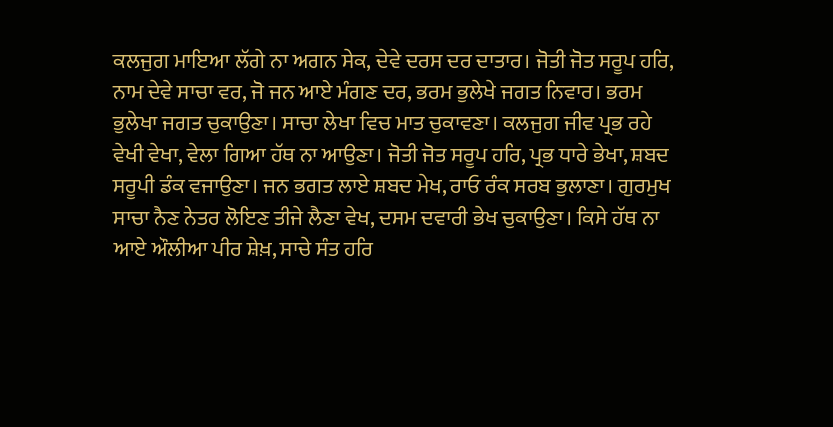ਕਲਜੁਗ ਮਾਇਆ ਲੱਗੇ ਨਾ ਅਗਨ ਸੇਕ, ਦੇਵੇ ਦਰਸ ਦਰ ਦਾਤਾਰ। ਜੋਤੀ ਜੋਤ ਸਰੂਪ ਹਰਿ, ਨਾਮ ਦੇਵੇ ਸਾਚਾ ਵਰ, ਜੋ ਜਨ ਆਏ ਮੰਗਣ ਦਰ, ਭਰਮ ਭੁਲੇਖੇ ਜਗਤ ਨਿਵਾਰ। ਭਰਮ ਭੁਲੇਖਾ ਜਗਤ ਚੁਕਾਉਣਾ। ਸਾਚਾ ਲੇਖਾ ਵਿਚ ਮਾਤ ਚੁਕਾਵਣਾ। ਕਲਜੁਗ ਜੀਵ ਪ੍ਰਭ ਰਹੇ ਵੇਖੀ ਵੇਖਾ, ਵੇਲਾ ਗਿਆ ਹੱਥ ਨਾ ਆਉਣਾ। ਜੋਤੀ ਜੋਤ ਸਰੂਪ ਹਰਿ, ਪ੍ਰਭ ਧਾਰੇ ਭੇਖਾ, ਸ਼ਬਦ ਸਰੂਪੀ ਡੰਕ ਵਜਾਉਣਾ। ਜਨ ਭਗਤ ਲਾਏ ਸ਼ਬਦ ਮੇਖ, ਰਾਓ ਰੰਕ ਸਰਬ ਭੁਲਾਣਾ। ਗੁਰਮੁਖ ਸਾਚਾ ਨੈਣ ਨੇਤਰ ਲੋਇਣ ਤੀਜੇ ਲੈਣਾ ਵੇਖ, ਦਸਮ ਦਵਾਰੀ ਭੇਖ ਚੁਕਾਉਣਾ। ਕਿਸੇ ਹੱਥ ਨਾ ਆਏ ਔਲੀਆ ਪੀਰ ਸ਼ੇਖ਼, ਸਾਚੇ ਸੰਤ ਹਰਿ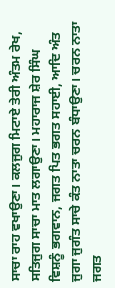ਸਾਚਾ ਰਾਹ ਵਖਾਉਣਾ। ਕਲਜੁਗ ਮਿਟਾਏ ਤੇਰੀ ਅੰਤਮ ਰੇਖ, ਸਤਿਜੁਗ ਸਾਚਾ ਮਾਤ ਲਗਾਉਣਾ। ਮਹਾਰਾਜ ਸ਼ੇਰ ਸਿੰਘ ਵਿਸ਼ਨੂੰ ਭਗਵਾਨ, ਜਗਤ ਪਿਤ ਭਗਤ ਸਹਾਈ, ਆਦਿ ਅੰਤ ਜੁਗਾ ਜੁਗੰਤ ਸਾਚੇ ਕੰਤ ਨਾਤਾ ਚਰਨ ਬੰਧਾਉਣਾ। ਚਰਨ ਨਾਤਾ ਜਗਤ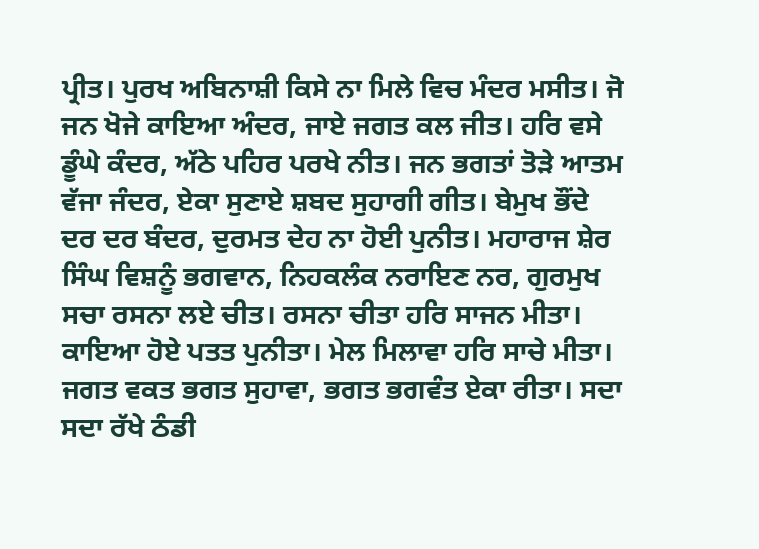ਪ੍ਰੀਤ। ਪੁਰਖ ਅਬਿਨਾਸ਼ੀ ਕਿਸੇ ਨਾ ਮਿਲੇ ਵਿਚ ਮੰਦਰ ਮਸੀਤ। ਜੋ ਜਨ ਖੋਜੇ ਕਾਇਆ ਅੰਦਰ, ਜਾਏ ਜਗਤ ਕਲ ਜੀਤ। ਹਰਿ ਵਸੇ ਡੂੰਘੇ ਕੰਦਰ, ਅੱਠੇ ਪਹਿਰ ਪਰਖੇ ਨੀਤ। ਜਨ ਭਗਤਾਂ ਤੋੜੇ ਆਤਮ ਵੱਜਾ ਜੰਦਰ, ਏਕਾ ਸੁਣਾਏ ਸ਼ਬਦ ਸੁਹਾਗੀ ਗੀਤ। ਬੇਮੁਖ ਭੌਂਦੇ ਦਰ ਦਰ ਬੰਦਰ, ਦੁਰਮਤ ਦੇਹ ਨਾ ਹੋਈ ਪੁਨੀਤ। ਮਹਾਰਾਜ ਸ਼ੇਰ ਸਿੰਘ ਵਿਸ਼ਨੂੰ ਭਗਵਾਨ, ਨਿਹਕਲੰਕ ਨਰਾਇਣ ਨਰ, ਗੁਰਮੁਖ ਸਚਾ ਰਸਨਾ ਲਏ ਚੀਤ। ਰਸਨਾ ਚੀਤਾ ਹਰਿ ਸਾਜਨ ਮੀਤਾ। ਕਾਇਆ ਹੋਏ ਪਤਤ ਪੁਨੀਤਾ। ਮੇਲ ਮਿਲਾਵਾ ਹਰਿ ਸਾਚੇ ਮੀਤਾ। ਜਗਤ ਵਕਤ ਭਗਤ ਸੁਹਾਵਾ, ਭਗਤ ਭਗਵੰਤ ਏਕਾ ਰੀਤਾ। ਸਦਾ ਸਦਾ ਰੱਖੇ ਠੰਡੀ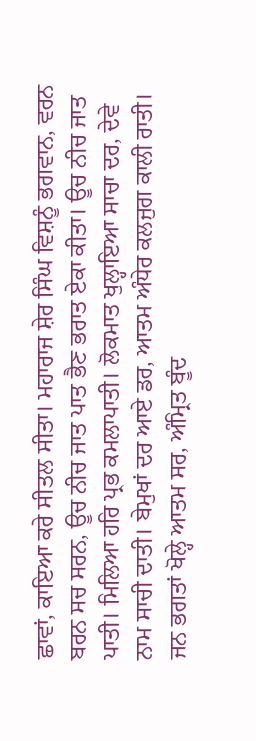ਛਾਵਾਂ, ਕਾਇਆ ਕਰੇ ਸੀਤਲ ਸੀਤਾ। ਮਹਾਰਾਜ ਸ਼ੇਰ ਸਿੰਘ ਵਿਸ਼ਨੂੰ ਭਗਵਾਨ, ਵਰਨ ਬਰਨ ਸਚ ਸਰਨ, ਊਚ ਨੀਚ ਜਾਤ ਪਾਤ ਭੈਣ ਭਰਾਤ ਏਕਾ ਕੀਤਾ। ਊਚ ਨੀਚ ਜਾਤ ਪਾਤੀ। ਮਿਲਿਆ ਹਰਿ ਪ੍ਰਭ ਕਮਲਾਪਾਤੀ। ਲੋਕਮਾਤ ਖੁਲ੍ਹਾਇਆ ਸਾਚਾ ਦਰ, ਦੇਵੇ ਨਾਮ ਸਾਚੀ ਦਾਤੀ। ਬੇਮੁਖਾਂ ਦਰ ਆਏ ਡਰ, ਆਤਮ ਅੰਧੇਰ ਕਲਜੁਗ ਕਾਲੀ ਰਾਤੀ। ਜਨ ਭਗਤਾਂ ਖੋਲ੍ਹੇ ਆਤਮ ਸਰ, ਅੰਮ੍ਰਿਤ ਬੂੰਦ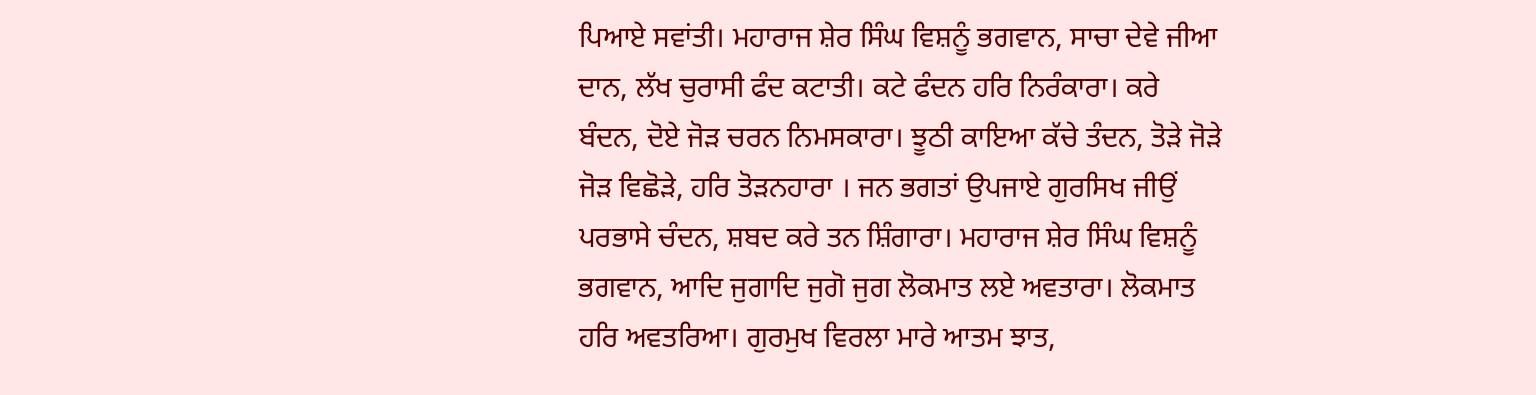ਪਿਆਏ ਸਵਾਂਤੀ। ਮਹਾਰਾਜ ਸ਼ੇਰ ਸਿੰਘ ਵਿਸ਼ਨੂੰ ਭਗਵਾਨ, ਸਾਚਾ ਦੇਵੇ ਜੀਆ ਦਾਨ, ਲੱਖ ਚੁਰਾਸੀ ਫੰਦ ਕਟਾਤੀ। ਕਟੇ ਫੰਦਨ ਹਰਿ ਨਿਰੰਕਾਰਾ। ਕਰੇ ਬੰਦਨ, ਦੋਏ ਜੋੜ ਚਰਨ ਨਿਮਸਕਾਰਾ। ਝੂਠੀ ਕਾਇਆ ਕੱਚੇ ਤੰਦਨ, ਤੋੜੇ ਜੋੜੇ ਜੋੜ ਵਿਛੋੜੇ, ਹਰਿ ਤੋੜਨਹਾਰਾ । ਜਨ ਭਗਤਾਂ ਉਪਜਾਏ ਗੁਰਸਿਖ ਜੀਉਂ ਪਰਭਾਸੇ ਚੰਦਨ, ਸ਼ਬਦ ਕਰੇ ਤਨ ਸ਼ਿੰਗਾਰਾ। ਮਹਾਰਾਜ ਸ਼ੇਰ ਸਿੰਘ ਵਿਸ਼ਨੂੰ ਭਗਵਾਨ, ਆਦਿ ਜੁਗਾਦਿ ਜੁਗੋ ਜੁਗ ਲੋਕਮਾਤ ਲਏ ਅਵਤਾਰਾ। ਲੋਕਮਾਤ ਹਰਿ ਅਵਤਰਿਆ। ਗੁਰਮੁਖ ਵਿਰਲਾ ਮਾਰੇ ਆਤਮ ਝਾਤ,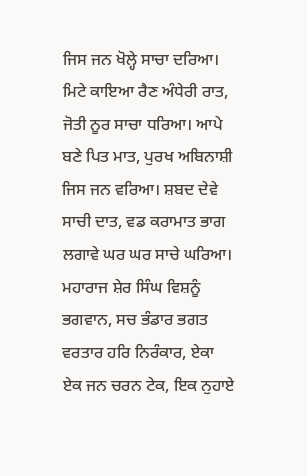ਜਿਸ ਜਨ ਖੋਲ੍ਹੇ ਸਾਚਾ ਦਰਿਆ। ਮਿਟੇ ਕਾਇਆ ਰੈਣ ਅੰਧੇਰੀ ਰਾਤ, ਜੋਤੀ ਨੂਰ ਸਾਚਾ ਧਰਿਆ। ਆਪੇ ਬਣੇ ਪਿਤ ਮਾਤ, ਪੁਰਖ ਅਬਿਨਾਸ਼ੀ ਜਿਸ ਜਨ ਵਰਿਆ। ਸ਼ਬਦ ਦੇਵੇ ਸਾਚੀ ਦਾਤ, ਵਡ ਕਰਾਮਾਤ ਭਾਗ ਲਗਾਵੇ ਘਰ ਘਰ ਸਾਚੇ ਘਰਿਆ। ਮਹਾਰਾਜ ਸ਼ੇਰ ਸਿੰਘ ਵਿਸ਼ਨੂੰ ਭਗਵਾਨ, ਸਚ ਭੰਡਾਰ ਭਗਤ ਵਰਤਾਰ ਹਰਿ ਨਿਰੰਕਾਰ, ਏਕਾ ਏਕ ਜਨ ਚਰਨ ਟੇਕ, ਇਕ ਨੁਹਾਏ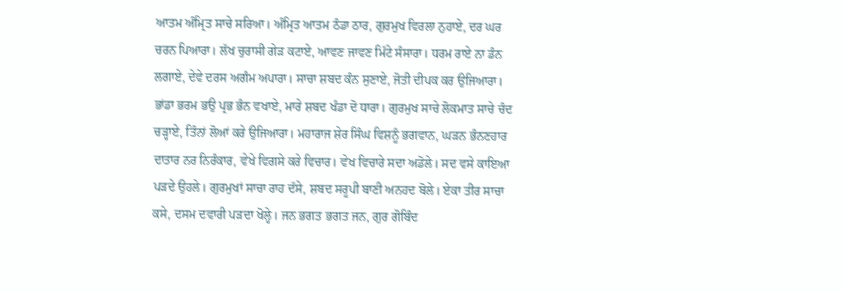ਆਤਮ ਅੰਮ੍ਰਿਤ ਸਾਚੇ ਸਰਿਆ। ਅੰਮ੍ਰਿਤ ਆਤਮ ਠੰਡਾ ਠਾਰ, ਗੁਰਮੁਖ ਵਿਰਲਾ ਨੁਹਾਏ, ਦਰ ਘਰ ਚਰਨ ਪਿਆਰਾ। ਲੱਖ ਚੁਰਾਸੀ ਗੇੜ ਕਟਾਏ, ਆਵਣ ਜਾਵਣ ਮਿੱਟੇ ਸੰਸਾਰਾ। ਧਰਮ ਰਾਏ ਨਾ ਡੰਨ ਲਗਾਏ, ਦੇਵੇ ਦਰਸ ਅਗੰਮ ਅਪਾਰਾ। ਸਾਚਾ ਸ਼ਬਦ ਕੰਨ ਸੁਣਾਏ, ਜੋਤੀ ਦੀਪਕ ਕਰ ਉਜਿਆਰਾ। ਭਾਂਡਾ ਭਰਮ ਭਉ ਪ੍ਰਭ ਭੰਨ ਵਖਾਏ, ਮਾਰੇ ਸ਼ਬਦ ਖੰਡਾ ਦੋ ਧਾਰਾ। ਗੁਰਮੁਖ ਸਾਚੇ ਲੋਕਮਾਤ ਸਾਚੇ ਚੰਦ ਚੜ੍ਹਾਏ, ਤਿੰਨਾਂ ਲੋਆਂ ਕਰੇ ਉਜਿਆਰਾ। ਮਹਾਰਾਜ ਸ਼ੇਰ ਸਿੰਘ ਵਿਸ਼ਨੂੰ ਭਗਵਾਨ, ਘੜਨ ਭੰਨਣਹਾਰ ਦਾਤਾਰ ਨਰ ਨਿਰੰਕਾਰ, ਵੇਖੇ ਵਿਗਸੇ ਕਰੇ ਵਿਚਾਰ। ਵੇਖ ਵਿਚਾਰੇ ਸਦਾ ਅਡੋਲੇ। ਸਦ ਵਸੇ ਕਾਇਆ ਪੜਦੇ ਉਹਲੇ। ਗੁਰਮੁਖਾਂ ਸਾਚਾ ਰਾਹ ਦੱਸੇ, ਸ਼ਬਦ ਸਰੂਪੀ ਬਾਣੀ ਅਨਹਦ ਬੋਲੇ। ਏਕਾ ਤੀਰ ਸਾਚਾ ਕਸੇ, ਦਸਮ ਦਵਾਰੀ ਪੜਦਾ ਖੋਲ੍ਹੇ। ਜਨ ਭਗਤ ਭਗਤ ਜਨ, ਗੁਰ ਗੋਬਿੰਦ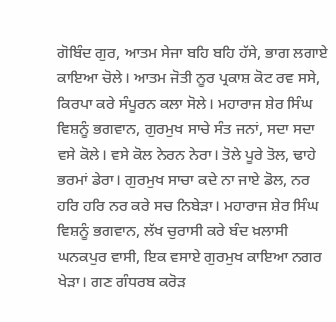ਗੋਬਿੰਦ ਗੁਰ, ਆਤਮ ਸੇਜਾ ਬਹਿ ਬਹਿ ਹੱਸੇ, ਭਾਗ ਲਗਾਏ ਕਾਇਆ ਚੋਲੇ। ਆਤਮ ਜੋਤੀ ਨੂਰ ਪ੍ਰਕਾਸ਼ ਕੋਟ ਰਵ ਸਸੇ, ਕਿਰਪਾ ਕਰੇ ਸੰਪੂਰਨ ਕਲਾ ਸੋਲੇ। ਮਹਾਰਾਜ ਸ਼ੇਰ ਸਿੰਘ ਵਿਸ਼ਨੂੰ ਭਗਵਾਨ, ਗੁਰਮੁਖ ਸਾਚੇ ਸੰਤ ਜਨਾਂ, ਸਦਾ ਸਦਾ ਵਸੇ ਕੋਲੇ। ਵਸੇ ਕੋਲ ਨੇਰਨ ਨੇਰਾ। ਤੋਲੇ ਪੂਰੇ ਤੋਲ, ਢਾਹੇ ਭਰਮਾਂ ਡੇਰਾ। ਗੁਰਮੁਖ ਸਾਚਾ ਕਦੇ ਨਾ ਜਾਏ ਡੋਲ, ਨਰ ਹਰਿ ਹਰਿ ਨਰ ਕਰੇ ਸਚ ਨਿਬੇੜਾ। ਮਹਾਰਾਜ ਸ਼ੇਰ ਸਿੰਘ ਵਿਸ਼ਨੂੰ ਭਗਵਾਨ, ਲੱਖ ਚੁਰਾਸੀ ਕਰੇ ਬੰਦ ਖ਼ਲਾਸੀ ਘਨਕਪੁਰ ਵਾਸੀ, ਇਕ ਵਸਾਏ ਗੁਰਮੁਖ ਕਾਇਆ ਨਗਰ ਖੇੜਾ। ਗਣ ਗੰਧਰਬ ਕਰੋੜ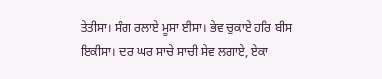ਤੇਤੀਸਾ। ਸੰਗ ਰਲਾਏ ਮੂਸਾ ਈਸਾ। ਭੇਵ ਚੁਕਾਏ ਹਰਿ ਬੀਸ ਇਕੀਸਾ। ਦਰ ਘਰ ਸਾਚੇ ਸਾਚੀ ਸੇਵ ਲਗਾਏ, ਏਕਾ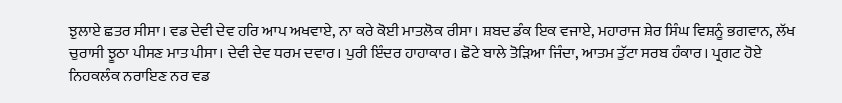ਝੁਲਾਏ ਛਤਰ ਸੀਸਾ। ਵਡ ਦੇਵੀ ਦੇਵ ਹਰਿ ਆਪ ਅਖਵਾਏ, ਨਾ ਕਰੇ ਕੋਈ ਮਾਤਲੋਕ ਰੀਸਾ। ਸ਼ਬਦ ਡੰਕ ਇਕ ਵਜਾਏ, ਮਹਾਰਾਜ ਸ਼ੇਰ ਸਿੰਘ ਵਿਸ਼ਨੂੰ ਭਗਵਾਨ, ਲੱਖ ਚੁਰਾਸੀ ਝੂਠਾ ਪੀਸਣ ਮਾਤ ਪੀਸਾ। ਦੇਵੀ ਦੇਵ ਧਰਮ ਦਵਾਰ। ਪੁਰੀ ਇੰਦਰ ਹਾਹਾਕਾਰ। ਛੋਟੇ ਬਾਲੇ ਤੋੜਿਆ ਜਿੰਦਾ, ਆਤਮ ਤੁੱਟਾ ਸਰਬ ਹੰਕਾਰ। ਪ੍ਰਗਟ ਹੋਏ ਨਿਹਕਲੰਕ ਨਰਾਇਣ ਨਰ ਵਡ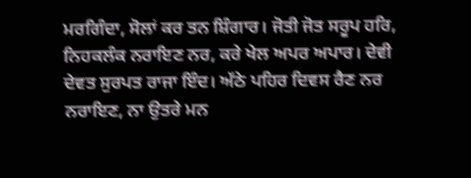ਮਰਗਿੰਦਾ, ਸੋਲਾਂ ਕਰ ਤਨ ਸ਼ਿੰਗਾਰ। ਜੋਤੀ ਜੋਤ ਸਰੂਪ ਹਰਿ, ਨਿਹਕਲੰਕ ਨਰਾਇਣ ਨਰ, ਕਰੇ ਖੇਲ ਅਪਰ ਅਪਾਰ। ਦੇਵੀ ਦੇਵਤ ਸੁਰਪਤ ਰਾਜਾ ਇੰਦ। ਅੱਠੇ ਪਹਿਰ ਦਿਵਸ ਰੈਣ ਨਰ ਨਰਾਇਣ, ਨਾ ਉਤਰੇ ਮਨ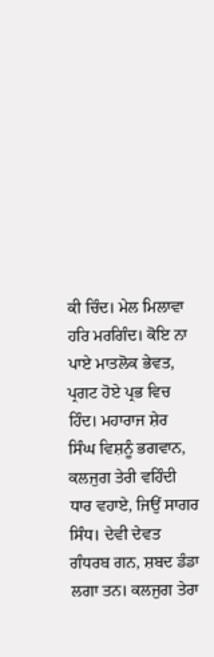ਕੀ ਚਿੰਦ। ਮੇਲ ਮਿਲਾਵਾ ਹਰਿ ਮਰਗਿੰਦ। ਕੋਇ ਨਾ ਪਾਏ ਮਾਤਲੋਕ ਭੇਵਤ, ਪ੍ਰਗਟ ਹੋਏ ਪ੍ਰਭ ਵਿਚ ਹਿੰਦ। ਮਹਾਰਾਜ ਸ਼ੇਰ ਸਿੰਘ ਵਿਸ਼ਨੂੰ ਭਗਵਾਨ, ਕਲਜੁਗ ਤੇਰੀ ਵਹਿੰਦੀ ਧਾਰ ਵਹਾਏ, ਜਿਉਂ ਸਾਗਰ ਸਿੰਧ। ਦੇਵੀ ਦੇਵਤ ਗੰਧਰਬ ਗਨ, ਸ਼ਬਦ ਡੰਡਾ ਲਗਾ ਤਨ। ਕਲਜੁਗ ਤੇਰਾ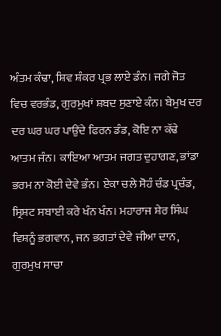ਅੰਤਮ ਕੰਢਾ, ਸ਼ਿਵ ਸ਼ੰਕਰ ਪ੍ਰਭ ਲਾਏ ਡੰਨ। ਜਗੇ ਜੋਤ ਵਿਚ ਵਰਭੰਡ, ਗੁਰਮੁਖਾਂ ਸ਼ਬਦ ਸੁਣਾਏ ਕੰਨ। ਬੇਮੁਖ ਦਰ ਦਰ ਘਰ ਘਰ ਪਾਉਂਦੇ ਫਿਰਨ ਡੰਡ, ਕੋਇ ਨਾ ਕੱਢੇ ਆਤਮ ਜੰਨ। ਕਾਇਆ ਆਤਮ ਜਗਤ ਦੁਹਾਗਣ, ਭਾਂਡਾ ਭਰਮ ਨਾ ਕੋਈ ਦੇਵੇ ਭੰਨ। ਏਕਾ ਚਲੇ ਸੋਹੰ ਚੰਡ ਪ੍ਰਚੰਡ, ਸ੍ਰਿਸ਼ਟ ਸਬਾਈ ਕਰੇ ਖੰਨ ਖੰਨ। ਮਹਾਰਾਜ ਸ਼ੇਰ ਸਿੰਘ ਵਿਸ਼ਨੂੰ ਭਗਵਾਨ, ਜਨ ਭਗਤਾਂ ਦੇਵੇ ਜੀਆ ਦਾਨ, ਗੁਰਮੁਖ ਸਾਚਾ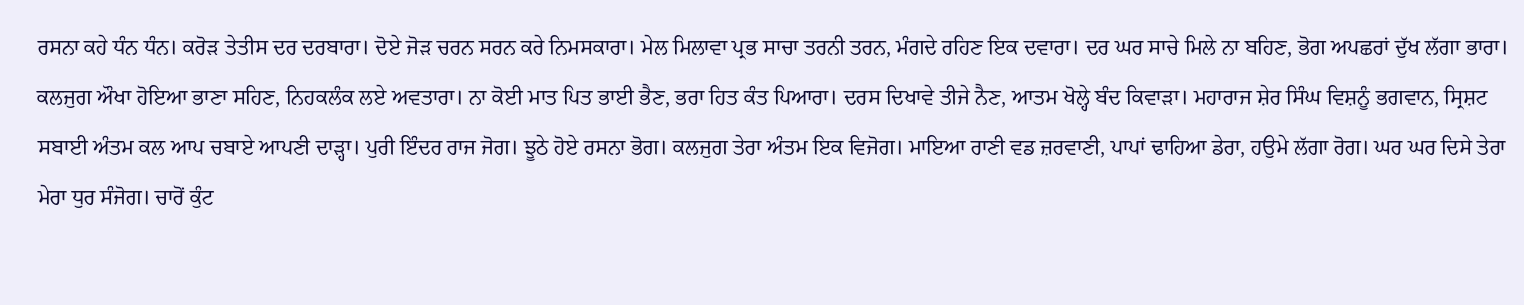ਰਸਨਾ ਕਹੇ ਧੰਨ ਧੰਨ। ਕਰੋੜ ਤੇਤੀਸ ਦਰ ਦਰਬਾਰਾ। ਦੋਏ ਜੋੜ ਚਰਨ ਸਰਨ ਕਰੇ ਨਿਮਸਕਾਰਾ। ਮੇਲ ਮਿਲਾਵਾ ਪ੍ਰਭ ਸਾਚਾ ਤਰਨੀ ਤਰਨ, ਮੰਗਦੇ ਰਹਿਣ ਇਕ ਦਵਾਰਾ। ਦਰ ਘਰ ਸਾਚੇ ਮਿਲੇ ਨਾ ਬਹਿਣ, ਭੋਗ ਅਪਛਰਾਂ ਦੁੱਖ ਲੱਗਾ ਭਾਰਾ। ਕਲਜੁਗ ਔਖਾ ਹੋਇਆ ਭਾਣਾ ਸਹਿਣ, ਨਿਹਕਲੰਕ ਲਏ ਅਵਤਾਰਾ। ਨਾ ਕੋਈ ਮਾਤ ਪਿਤ ਭਾਈ ਭੈਣ, ਭਰਾ ਹਿਤ ਕੰਤ ਪਿਆਰਾ। ਦਰਸ ਦਿਖਾਵੇ ਤੀਜੇ ਨੈਣ, ਆਤਮ ਖੋਲ੍ਹੇ ਬੰਦ ਕਿਵਾੜਾ। ਮਹਾਰਾਜ ਸ਼ੇਰ ਸਿੰਘ ਵਿਸ਼ਨੂੰ ਭਗਵਾਨ, ਸ੍ਰਿਸ਼ਟ ਸਬਾਈ ਅੰਤਮ ਕਲ ਆਪ ਚਬਾਏ ਆਪਣੀ ਦਾੜ੍ਹਾ। ਪੁਰੀ ਇੰਦਰ ਰਾਜ ਜੋਗ। ਝੂਠੇ ਹੋਏ ਰਸਨਾ ਭੋਗ। ਕਲਜੁਗ ਤੇਰਾ ਅੰਤਮ ਇਕ ਵਿਜੋਗ। ਮਾਇਆ ਰਾਣੀ ਵਡ ਜ਼ਰਵਾਣੀ, ਪਾਪਾਂ ਢਾਹਿਆ ਡੇਰਾ, ਹਉਮੇ ਲੱਗਾ ਰੋਗ। ਘਰ ਘਰ ਦਿਸੇ ਤੇਰਾ ਮੇਰਾ ਧੁਰ ਸੰਜੋਗ। ਚਾਰੋਂ ਕੁੰਟ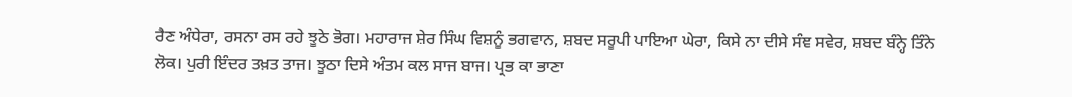ਰੈਣ ਅੰਧੇਰਾ, ਰਸਨਾ ਰਸ ਰਹੇ ਝੂਠੇ ਭੋਗ। ਮਹਾਰਾਜ ਸ਼ੇਰ ਸਿੰਘ ਵਿਸ਼ਨੂੰ ਭਗਵਾਨ, ਸ਼ਬਦ ਸਰੂਪੀ ਪਾਇਆ ਘੇਰਾ, ਕਿਸੇ ਨਾ ਦੀਸੇ ਸੰਞ ਸਵੇਰ, ਸ਼ਬਦ ਬੰਨ੍ਹੇ ਤਿੰਨੇ ਲੋਕ। ਪੁਰੀ ਇੰਦਰ ਤਖ਼ਤ ਤਾਜ। ਝੂਠਾ ਦਿਸੇ ਅੰਤਮ ਕਲ ਸਾਜ ਬਾਜ। ਪ੍ਰਭ ਕਾ ਭਾਣਾ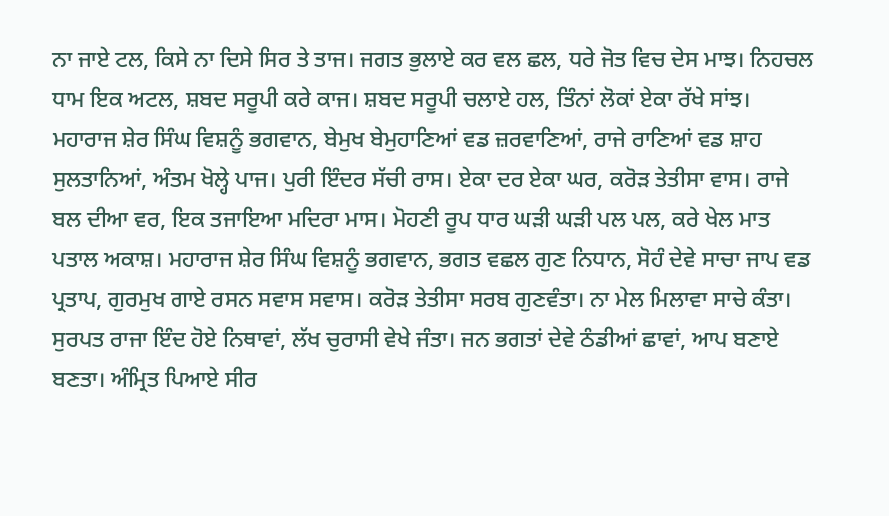ਨਾ ਜਾਏ ਟਲ, ਕਿਸੇ ਨਾ ਦਿਸੇ ਸਿਰ ਤੇ ਤਾਜ। ਜਗਤ ਭੁਲਾਏ ਕਰ ਵਲ ਛਲ, ਧਰੇ ਜੋਤ ਵਿਚ ਦੇਸ ਮਾਝ। ਨਿਹਚਲ ਧਾਮ ਇਕ ਅਟਲ, ਸ਼ਬਦ ਸਰੂਪੀ ਕਰੇ ਕਾਜ। ਸ਼ਬਦ ਸਰੂਪੀ ਚਲਾਏ ਹਲ, ਤਿੰਨਾਂ ਲੋਕਾਂ ਏਕਾ ਰੱਖੇ ਸਾਂਝ। ਮਹਾਰਾਜ ਸ਼ੇਰ ਸਿੰਘ ਵਿਸ਼ਨੂੰ ਭਗਵਾਨ, ਬੇਮੁਖ ਬੇਮੁਹਾਣਿਆਂ ਵਡ ਜ਼ਰਵਾਣਿਆਂ, ਰਾਜੇ ਰਾਣਿਆਂ ਵਡ ਸ਼ਾਹ ਸੁਲਤਾਨਿਆਂ, ਅੰਤਮ ਖੋਲ੍ਹੇ ਪਾਜ। ਪੁਰੀ ਇੰਦਰ ਸੱਚੀ ਰਾਸ। ਏਕਾ ਦਰ ਏਕਾ ਘਰ, ਕਰੋੜ ਤੇਤੀਸਾ ਵਾਸ। ਰਾਜੇ ਬਲ ਦੀਆ ਵਰ, ਇਕ ਤਜਾਇਆ ਮਦਿਰਾ ਮਾਸ। ਮੋਹਣੀ ਰੂਪ ਧਾਰ ਘੜੀ ਘੜੀ ਪਲ ਪਲ, ਕਰੇ ਖੇਲ ਮਾਤ ਪਤਾਲ ਅਕਾਸ਼। ਮਹਾਰਾਜ ਸ਼ੇਰ ਸਿੰਘ ਵਿਸ਼ਨੂੰ ਭਗਵਾਨ, ਭਗਤ ਵਛਲ ਗੁਣ ਨਿਧਾਨ, ਸੋਹੰ ਦੇਵੇ ਸਾਚਾ ਜਾਪ ਵਡ ਪ੍ਰਤਾਪ, ਗੁਰਮੁਖ ਗਾਏ ਰਸਨ ਸਵਾਸ ਸਵਾਸ। ਕਰੋੜ ਤੇਤੀਸਾ ਸਰਬ ਗੁਣਵੰਤਾ। ਨਾ ਮੇਲ ਮਿਲਾਵਾ ਸਾਚੇ ਕੰਤਾ। ਸੁਰਪਤ ਰਾਜਾ ਇੰਦ ਹੋਏ ਨਿਥਾਵਾਂ, ਲੱਖ ਚੁਰਾਸੀ ਵੇਖੇ ਜੰਤਾ। ਜਨ ਭਗਤਾਂ ਦੇਵੇ ਠੰਡੀਆਂ ਛਾਵਾਂ, ਆਪ ਬਣਾਏ ਬਣਤਾ। ਅੰਮ੍ਰਿਤ ਪਿਆਏ ਸੀਰ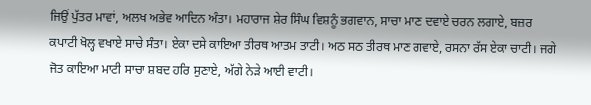ਜਿਉਂ ਪੁੱਤਰ ਮਾਵਾਂ, ਅਲਖ ਅਭੇਵ ਆਦਿਨ ਅੰਤਾ। ਮਹਾਰਾਜ ਸ਼ੇਰ ਸਿੰਘ ਵਿਸ਼ਨੂੰ ਭਗਵਾਨ, ਸਾਚਾ ਮਾਣ ਦਵਾਏ ਚਰਨ ਲਗਾਏ, ਬਜ਼ਰ ਕਪਾਟੀ ਖੋਲ੍ਹ ਵਖਾਏ ਸਾਚੇ ਸੰਤਾ। ਏਕਾ ਦਸੇ ਕਾਇਆ ਤੀਰਥ ਆਤਮ ਤਾਟੀ। ਅਠ ਸਠ ਤੀਰਥ ਮਾਣ ਗਵਾਏ, ਰਸਨਾ ਰੱਸ ਏਕਾ ਚਾਟੀ। ਜਗੇ ਜੋਤ ਕਾਇਆ ਮਾਟੀ ਸਾਚਾ ਸ਼ਬਦ ਹਰਿ ਸੁਣਾਏ, ਅੱਗੇ ਨੇੜੇ ਆਈ ਵਾਟੀ।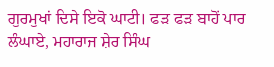ਗੁਰਮੁਖਾਂ ਦਿਸੇ ਇਕੋ ਘਾਟੀ। ਫੜ ਫੜ ਬਾਹੋਂ ਪਾਰ ਲੰਘਾਏ, ਮਹਾਰਾਜ ਸ਼ੇਰ ਸਿੰਘ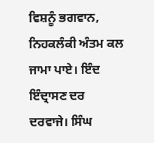ਵਿਸ਼ਨੂੰ ਭਗਵਾਨ, ਨਿਹਕਲੰਕੀ ਅੰਤਮ ਕਲ ਜਾਮਾ ਪਾਏ। ਇੰਦ ਇੰਦ੍ਰਾਸਣ ਦਰ ਦਰਵਾਜੇ। ਸਿੰਘ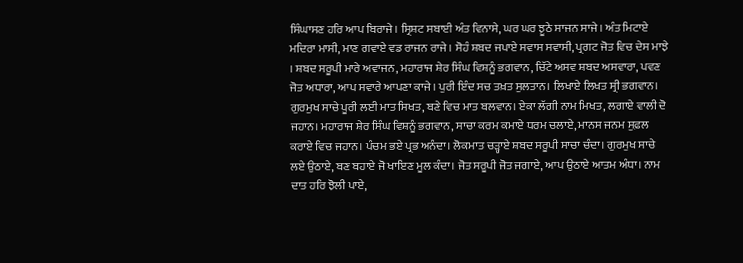ਸਿੰਘਾਸਣ ਹਰਿ ਆਪ ਬਿਰਾਜੇ। ਸ੍ਰਿਸ਼ਟ ਸਬਾਈ ਅੰਤ ਵਿਨਾਸੇ, ਘਰ ਘਰ ਝੂਠੇ ਸਾਜਨ ਸਾਜੇ। ਅੰਤ ਮਿਟਾਏ ਮਦਿਰਾ ਮਾਸੀ, ਮਾਣ ਗਵਾਏ ਵਡ ਰਾਜਨ ਰਾਜੇ। ਸੋਹੰ ਸ਼ਬਦ ਜਪਾਏ ਸਵਾਸ ਸਵਾਸੀ, ਪ੍ਰਗਟ ਜੋਤ ਵਿਚ ਦੇਸ ਮਾਝੇ । ਸ਼ਬਦ ਸਰੂਪੀ ਮਾਰੇ ਅਵਾਜਨ, ਮਹਾਰਾਜ ਸ਼ੇਰ ਸਿੰਘ ਵਿਸ਼ਨੂੰ ਭਗਵਾਨ, ਚਿੱਟੇ ਅਸਵ ਸ਼ਬਦ ਅਸਵਾਰਾ, ਪਵਣ ਜੋਤ ਅਧਾਰਾ, ਆਪ ਸਵਾਰੇ ਆਪਣਾ ਕਾਜੇ। ਪੁਰੀ ਇੰਦ ਸਚ ਤਖ਼ਤ ਸੁਲਤਾਨ। ਲਿਖਾਏ ਲਿਖਤ ਸ੍ਰੀ ਭਗਵਾਨ। ਗੁਰਮੁਖ ਸਾਚੇ ਪੂਰੀ ਲਈ ਮਾਤ ਸਿਖਤ, ਬਣੇ ਵਿਚ ਮਾਤ ਬਲਵਾਨ। ਏਕਾ ਲੱਗੀ ਨਾਮ ਮਿਖਤ, ਲਗਾਏ ਵਾਲੀ ਦੋ ਜਹਾਨ। ਮਹਾਰਾਜ ਸ਼ੇਰ ਸਿੰਘ ਵਿਸ਼ਨੂੰ ਭਗਵਾਨ, ਸਾਚਾ ਕਰਮ ਕਮਾਏ ਧਰਮ ਚਲਾਏ, ਮਾਨਸ ਜਨਮ ਸੁਫ਼ਲ ਕਰਾਏ ਵਿਚ ਜਹਾਨ। ਪੰਚਮ ਭਏ ਪ੍ਰਭ ਅਨੰਦਾ। ਲੋਕਮਾਤ ਚੜ੍ਹਾਏ ਸ਼ਬਦ ਸਰੂਪੀ ਸਾਚਾ ਚੰਦਾ। ਗੁਰਮੁਖ ਸਾਚੇ ਲਏ ਉਠਾਏ, ਬਣ ਬਹਾਏ ਜੋ ਖਾਇਣ ਮੂਲ ਕੰਦਾ। ਜੋਤ ਸਰੂਪੀ ਜੋਤ ਜਗਾਏ, ਆਪ ਉਠਾਏ ਆਤਮ ਅੰਧਾ। ਨਾਮ ਦਾਤ ਹਰਿ ਝੋਲੀ ਪਾਏ,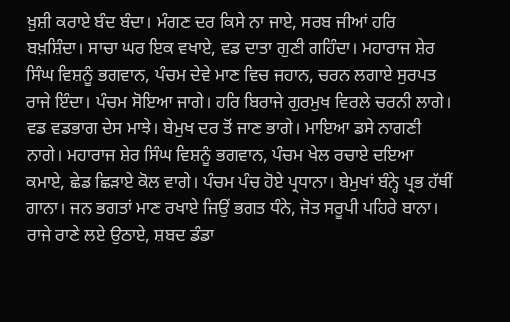ਖ਼ੁਸ਼ੀ ਕਰਾਏ ਬੰਦ ਬੰਦਾ। ਮੰਗਣ ਦਰ ਕਿਸੇ ਨਾ ਜਾਏ, ਸਰਬ ਜੀਆਂ ਹਰਿ ਬਖ਼ਸ਼ਿੰਦਾ। ਸਾਚਾ ਘਰ ਇਕ ਵਖਾਏ, ਵਡ ਦਾਤਾ ਗੁਣੀ ਗਹਿੰਦਾ। ਮਹਾਰਾਜ ਸ਼ੇਰ ਸਿੰਘ ਵਿਸ਼ਨੂੰ ਭਗਵਾਨ, ਪੰਚਮ ਦੇਵੇ ਮਾਣ ਵਿਚ ਜਹਾਨ, ਚਰਨ ਲਗਾਏ ਸੁਰਪਤ ਰਾਜੇ ਇੰਦਾ। ਪੰਚਮ ਸੋਇਆ ਜਾਗੇ। ਹਰਿ ਬਿਰਾਜੇ ਗੁਰਮੁਖ ਵਿਰਲੇ ਚਰਨੀ ਲਾਗੇ। ਵਡ ਵਡਭਾਗ ਦੇਸ ਮਾਝੇ। ਬੇਮੁਖ ਦਰ ਤੋਂ ਜਾਣ ਭਾਗੇ। ਮਾਇਆ ਡਸੇ ਨਾਗਣੀ ਨਾਗੇ। ਮਹਾਰਾਜ ਸ਼ੇਰ ਸਿੰਘ ਵਿਸ਼ਨੂੰ ਭਗਵਾਨ, ਪੰਚਮ ਖੇਲ ਰਚਾਏ ਦਇਆ ਕਮਾਏ, ਛੇਡ ਛਿੜਾਏ ਕੋਲ ਵਾਗੇ। ਪੰਚਮ ਪੰਚ ਹੋਏ ਪ੍ਰਧਾਨਾ। ਬੇਮੁਖਾਂ ਬੰਨ੍ਹੇ ਪ੍ਰਭ ਹੱਥੀਂ ਗਾਨਾ। ਜਨ ਭਗਤਾਂ ਮਾਣ ਰਖਾਏ ਜਿਉਂ ਭਗਤ ਧੰਨੇ, ਜੋਤ ਸਰੂਪੀ ਪਹਿਰੇ ਬਾਨਾ। ਰਾਜੇ ਰਾਣੇ ਲਏ ਉਠਾਏ, ਸ਼ਬਦ ਡੰਡਾ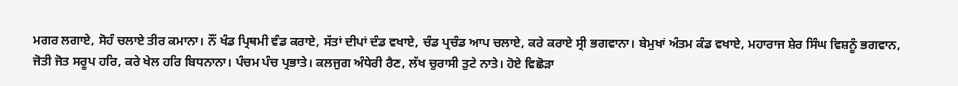ਮਗਰ ਲਗਾਏ, ਸੋਹੰ ਚਲਾਏ ਤੀਰ ਕਮਾਨਾ। ਨੌਂ ਖੰਡ ਪ੍ਰਿਥਮੀ ਵੰਡ ਕਰਾਏ, ਸੱਤਾਂ ਦੀਪਾਂ ਦੰਡ ਵਖਾਏ, ਚੰਡ ਪ੍ਰਚੰਡ ਆਪ ਚਲਾਏ, ਕਰੇ ਕਰਾਏ ਸ੍ਰੀ ਭਗਵਾਨਾ। ਬੇਮੁਖਾਂ ਅੰਤਮ ਕੰਡ ਵਖਾਏ, ਮਹਾਰਾਜ ਸ਼ੇਰ ਸਿੰਘ ਵਿਸ਼ਨੂੰ ਭਗਵਾਨ, ਜੋਤੀ ਜੋਤ ਸਰੂਪ ਹਰਿ, ਕਰੇ ਖੇਲ ਹਰਿ ਬਿਧਨਾਨਾ। ਪੰਚਮ ਪੰਚ ਪ੍ਰਭਾਤੇ। ਕਲਜੁਗ ਅੰਧੇਰੀ ਰੈਣ, ਲੱਖ ਚੁਰਾਸੀ ਤੁਟੇ ਨਾਤੇ। ਹੋਏ ਵਿਛੋੜਾ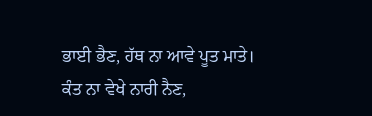ਭਾਈ ਭੈਣ, ਹੱਥ ਨਾ ਆਵੇ ਪੂਤ ਮਾਤੇ। ਕੰਤ ਨਾ ਵੇਖੇ ਨਾਰੀ ਨੈਣ,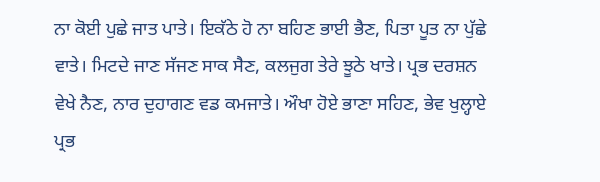ਨਾ ਕੋਈ ਪੁਛੇ ਜਾਤ ਪਾਤੇ। ਇਕੱਠੇ ਹੋ ਨਾ ਬਹਿਣ ਭਾਈ ਭੈਣ, ਪਿਤਾ ਪੂਤ ਨਾ ਪੁੱਛੇ ਵਾਤੇ। ਮਿਟਦੇ ਜਾਣ ਸੱਜਣ ਸਾਕ ਸੈਣ, ਕਲਜੁਗ ਤੇਰੇ ਝੂਠੇ ਖਾਤੇ। ਪ੍ਰਭ ਦਰਸ਼ਨ ਵੇਖੇ ਨੈਣ, ਨਾਰ ਦੁਹਾਗਣ ਵਡ ਕਮਜਾਤੇ। ਔਖਾ ਹੋਏ ਭਾਣਾ ਸਹਿਣ, ਭੇਵ ਖੁਲ੍ਹਾਏ ਪ੍ਰਭ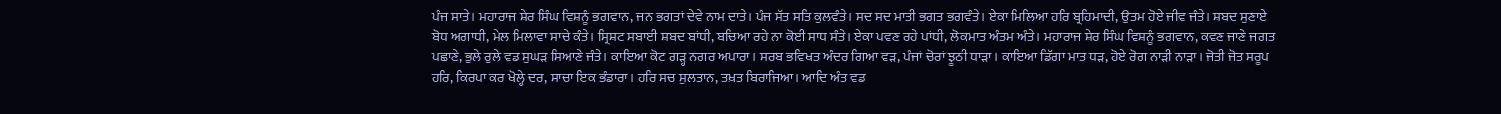ਪੰਜ ਸਾਤੇ। ਮਹਾਰਾਜ ਸ਼ੇਰ ਸਿੰਘ ਵਿਸ਼ਨੂੰ ਭਗਵਾਨ, ਜਨ ਭਗਤਾਂ ਦੇਵੇ ਨਾਮ ਦਾਤੇ। ਪੰਜ ਸੱਤ ਸਤਿ ਕੁਲਵੰਤੇ। ਸਦ ਸਦ ਮਾਤੀ ਭਗਤ ਭਗਵੰਤੇ। ਏਕਾ ਮਿਲਿਆ ਹਰਿ ਬ੍ਰਹਿਮਾਦੀ, ਉਤਮ ਹੋਏ ਜੀਵ ਜੰਤੇ। ਸ਼ਬਦ ਸੁਣਾਏ ਬੋਧ ਅਗਾਧੀ, ਮੇਲ ਮਿਲਾਵਾ ਸਾਚੇ ਕੰਤੇ। ਸ੍ਰਿਸ਼ਟ ਸਬਾਈ ਸ਼ਬਦ ਬਾਂਧੀ, ਬਚਿਆ ਰਹੇ ਨਾ ਕੋਈ ਸਾਧ ਸੰਤੇ। ਏਕਾ ਪਵਣ ਰਹੇ ਪਾਂਧੀ, ਲੋਕਮਾਤ ਅੰਤਮ ਅੰਤੇ। ਮਹਾਰਾਜ ਸ਼ੇਰ ਸਿੰਘ ਵਿਸ਼ਨੂੰ ਭਗਵਾਨ, ਕਵਣ ਜਾਣੇ ਜਗਤ ਪਛਾਣੇ, ਭੁਲੇ ਰੁਲੇ ਵਡ ਸੁਘੜ ਸਿਆਣੇ ਜੰਤੇ। ਕਾਇਆ ਕੋਟ ਗੜ੍ਹ ਨਗਰ ਅਪਾਰਾ। ਸਰਬ ਭਵਿਖਤ ਅੰਦਰ ਗਿਆ ਵੜ, ਪੰਜਾਂ ਚੋਰਾਂ ਝੂਠੀ ਧਾੜਾ। ਕਾਇਆ ਡਿੱਗਾ ਮਾਤ ਧੜ, ਹੋਏ ਰੋਗ ਨਾੜੀ ਨਾੜਾ। ਜੋਤੀ ਜੋਤ ਸਰੂਪ ਹਰਿ, ਕਿਰਪਾ ਕਰ ਖੋਲ੍ਹੇ ਦਰ, ਸਾਚਾ ਇਕ ਭੰਡਾਰਾ। ਹਰਿ ਸਚ ਸੁਲਤਾਨ, ਤਖ਼ਤ ਬਿਰਾਜਿਆ। ਆਦਿ ਅੰਤ ਵਡ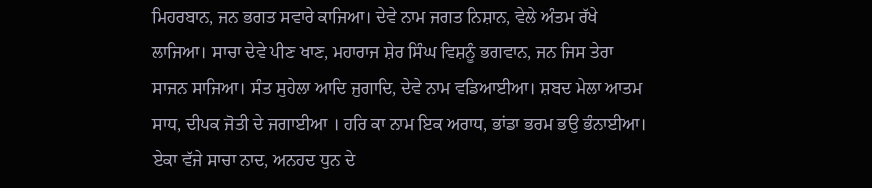ਮਿਹਰਬਾਨ, ਜਨ ਭਗਤ ਸਵਾਰੇ ਕਾਜਿਆ। ਦੇਵੇ ਨਾਮ ਜਗਤ ਨਿਸ਼ਾਨ, ਵੇਲੇ ਅੰਤਮ ਰੱਖੇ ਲਾਜਿਆ। ਸਾਚਾ ਦੇਵੇ ਪੀਣ ਖਾਣ, ਮਹਾਰਾਜ ਸ਼ੇਰ ਸਿੰਘ ਵਿਸ਼ਨੂੰ ਭਗਵਾਨ, ਜਨ ਜਿਸ ਤੇਰਾ ਸਾਜਨ ਸਾਜਿਆ। ਸੰਤ ਸੁਹੇਲਾ ਆਦਿ ਜੁਗਾਦਿ, ਦੇਵੇ ਨਾਮ ਵਡਿਆਈਆ। ਸ਼ਬਦ ਮੇਲਾ ਆਤਮ ਸਾਧ, ਦੀਪਕ ਜੋਤੀ ਦੇ ਜਗਾਈਆ । ਹਰਿ ਕਾ ਨਾਮ ਇਕ ਅਰਾਧ, ਭਾਂਡਾ ਭਰਮ ਭਉ ਭੰਨਾਈਆ। ਏਕਾ ਵੱਜੇ ਸਾਚਾ ਨਾਦ, ਅਨਹਦ ਧੁਨ ਦੇ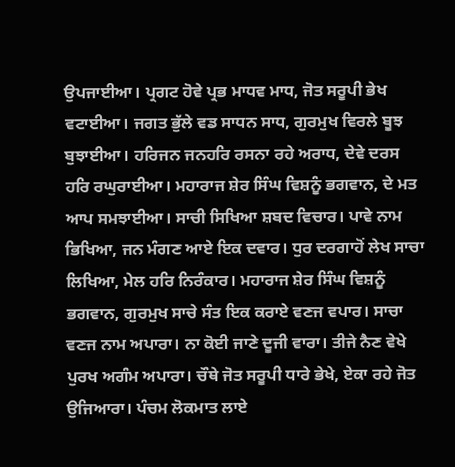ਉਪਜਾਈਆ। ਪ੍ਰਗਟ ਹੋਵੇ ਪ੍ਰਭ ਮਾਧਵ ਮਾਧ, ਜੋਤ ਸਰੂਪੀ ਭੇਖ ਵਟਾਈਆ। ਜਗਤ ਭੁੱਲੇ ਵਡ ਸਾਧਨ ਸਾਧ, ਗੁਰਮੁਖ ਵਿਰਲੇ ਬੂਝ ਬੁਝਾਈਆ। ਹਰਿਜਨ ਜਨਹਰਿ ਰਸਨਾ ਰਹੇ ਅਰਾਧ, ਦੇਵੇ ਦਰਸ ਹਰਿ ਰਘੁਰਾਈਆ। ਮਹਾਰਾਜ ਸ਼ੇਰ ਸਿੰਘ ਵਿਸ਼ਨੂੰ ਭਗਵਾਨ, ਦੇ ਮਤ ਆਪ ਸਮਝਾਈਆ। ਸਾਚੀ ਸਿਖਿਆ ਸ਼ਬਦ ਵਿਚਾਰ। ਪਾਵੇ ਨਾਮ ਭਿਖਿਆ, ਜਨ ਮੰਗਣ ਆਏ ਇਕ ਦਵਾਰ। ਧੁਰ ਦਰਗਾਹੋਂ ਲੇਖ ਸਾਚਾ ਲਿਖਿਆ, ਮੇਲ ਹਰਿ ਨਿਰੰਕਾਰ। ਮਹਾਰਾਜ ਸ਼ੇਰ ਸਿੰਘ ਵਿਸ਼ਨੂੰ ਭਗਵਾਨ, ਗੁਰਮੁਖ ਸਾਚੇ ਸੰਤ ਇਕ ਕਰਾਏ ਵਣਜ ਵਪਾਰ। ਸਾਚਾ ਵਣਜ ਨਾਮ ਅਪਾਰਾ। ਨਾ ਕੋਈ ਜਾਣੇ ਦੂਜੀ ਵਾਰਾ। ਤੀਜੇ ਨੈਣ ਵੇਖੇ ਪੁਰਖ ਅਗੰਮ ਅਪਾਰਾ। ਚੌਥੇ ਜੋਤ ਸਰੂਪੀ ਧਾਰੇ ਭੇਖੇ, ਏਕਾ ਰਹੇ ਜੋਤ ਉਜਿਆਰਾ। ਪੰਚਮ ਲੋਕਮਾਤ ਲਾਏ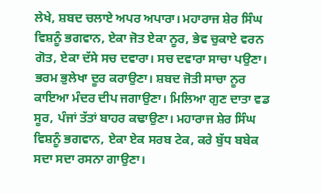ਲੇਖੇ, ਸ਼ਬਦ ਚਲਾਏ ਅਪਰ ਅਪਾਰਾ। ਮਹਾਰਾਜ ਸ਼ੇਰ ਸਿੰਘ ਵਿਸ਼ਨੂੰ ਭਗਵਾਨ, ਏਕਾ ਜੋਤ ਏਕਾ ਨੂਰ, ਭੇਵ ਚੁਕਾਏ ਵਰਨ ਗੋਤ, ਏਕਾ ਦੱਸੇ ਸਚ ਦਵਾਰਾ। ਸਚ ਦਵਾਰਾ ਸਾਚਾ ਪਉਣਾ। ਭਰਮ ਭੁਲੇਖਾ ਦੂਰ ਕਰਾਉਣਾ। ਸ਼ਬਦ ਜੋਤੀ ਸਾਚਾ ਨੂਰ ਕਾਇਆ ਮੰਦਰ ਦੀਪ ਜਗਾਉਣਾ। ਮਿਲਿਆ ਗੁਣ ਦਾਤਾ ਵਡ ਸੂਰ, ਪੰਜਾਂ ਤੱਤਾਂ ਬਾਹਰ ਕਢਾਉਣਾ। ਮਹਾਰਾਜ ਸ਼ੇਰ ਸਿੰਘ ਵਿਸ਼ਨੂੰ ਭਗਵਾਨ, ਏਕਾ ਏਕ ਸਰਬ ਟੇਕ, ਕਰੇ ਬੁੱਧ ਬਬੇਕ ਸਦਾ ਸਦਾ ਰਸਨਾ ਗਾਉਣਾ।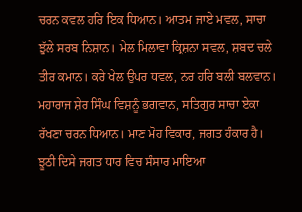ਚਰਨ ਕਵਲ ਹਰਿ ਇਕ ਧਿਆਨ। ਆਤਮ ਜਾਏ ਮਵਲ, ਸਾਚਾ ਝੁੱਲੇ ਸਰਬ ਨਿਸ਼ਾਨ। ਮੇਲ ਮਿਲਾਵਾ ਕ੍ਰਿਸ਼ਨਾ ਸਵਲ, ਸ਼ਬਦ ਚਲੇ ਤੀਰ ਕਮਾਨ। ਕਰੇ ਖੇਲ ਉਪਰ ਧਵਲ, ਨਰ ਹਰਿ ਬਲੀ ਬਲਵਾਨ। ਮਹਾਰਾਜ ਸ਼ੇਰ ਸਿੰਘ ਵਿਸ਼ਨੂੰ ਭਗਵਾਨ, ਸਤਿਗੁਰ ਸਾਚਾ ਏਕਾ ਰੱਖਣਾ ਚਰਨ ਧਿਆਨ। ਮਾਣ ਮੋਹ ਵਿਕਾਰ, ਜਗਤ ਹੰਕਾਰ ਹੈ। ਝੂਠੀ ਦਿਸੇ ਜਗਤ ਧਾਰ ਵਿਚ ਸੰਸਾਰ ਮਾਇਆ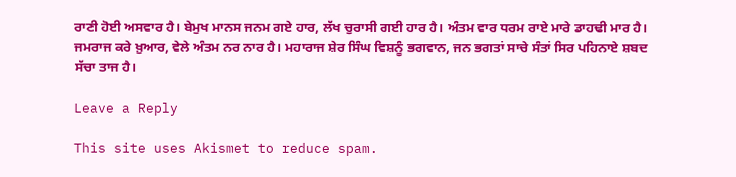ਰਾਣੀ ਹੋਈ ਅਸਵਾਰ ਹੈ। ਬੇਮੁਖ ਮਾਨਸ ਜਨਮ ਗਏ ਹਾਰ, ਲੱਖ ਚੁਰਾਸੀ ਗਈ ਹਾਰ ਹੈ। ਅੰਤਮ ਵਾਰ ਧਰਮ ਰਾਏ ਮਾਰੇ ਡਾਹਢੀ ਮਾਰ ਹੈ। ਜਮਰਾਜ ਕਰੇ ਖ਼ੁਆਰ, ਵੇਲੇ ਅੰਤਮ ਨਰ ਨਾਰ ਹੈ। ਮਹਾਰਾਜ ਸ਼ੇਰ ਸਿੰਘ ਵਿਸ਼ਨੂੰ ਭਗਵਾਨ, ਜਨ ਭਗਤਾਂ ਸਾਚੇ ਸੰਤਾਂ ਸਿਰ ਪਹਿਨਾਏ ਸ਼ਬਦ ਸੱਚਾ ਤਾਜ ਹੈ।

Leave a Reply

This site uses Akismet to reduce spam.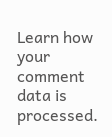Learn how your comment data is processed.